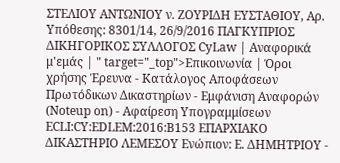ΣΤΕΛΙΟΥ ΑΝΤΩΝΙΟΥ ν. ΖΟΥΡΙΔΗ ΕΥΣΤΑΘΙΟΥ, Αρ. Υπόθεσης: 8301/14, 26/9/2016 ΠΑΓΚΥΠΡΙΟΣ ΔΙΚΗΓΟΡΙΚΟΣ ΣΥΛΛΟΓΟΣ CyLaw | Αναφορικά μ'εμάς | " target="_top">Επικοινωνία | Όροι χρήσης Έρευνα - Κατάλογος Αποφάσεων Πρωτόδικων Δικαστηρίων - Εμφάνιση Αναφορών (Noteup on) - Αφαίρεση Υπογραμμίσεων ECLI:CY:EDLEM:2016:B153 ΕΠΑΡΧΙΑΚΟ ΔΙΚΑΣΤΗΡΙΟ ΛΕΜΕΣΟΥ Ενώπιον: Ε. ΔΗΜΗΤΡΙΟΥ -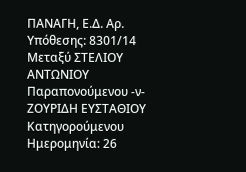ΠΑΝΑΓΗ, Ε.Δ. Αρ. Υπόθεσης: 8301/14 Μεταξύ ΣΤΕΛΙΟΥ ΑΝΤΩΝΙΟΥ Παραπονούμενου -ν- ΖΟΥΡΙΔΗ ΕΥΣΤΑΘΙΟΥ Κατηγορούμενου Ημερομηνία: 26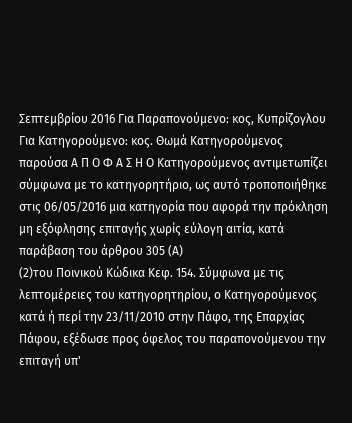Σεπτεμβρίου 2016 Για Παραπονούμενο: κος, Κυπρίζογλου Για Κατηγορούμενο: κος. Θωμά Κατηγορούμενος παρούσα Α Π Ο Φ Α Σ Η Ο Κατηγορούμενος αντιμετωπίζει σύμφωνα με το κατηγορητήριο, ως αυτό τροποποιήθηκε στις 06/05/2016 μια κατηγορία που αφορά την πρόκληση μη εξόφλησης επιταγής χωρίς εύλογη αιτία, κατά παράβαση του άρθρου 305 (Α)
(2)του Ποινικού Κώδικα Κεφ. 154. Σύμφωνα με τις λεπτομέρειες του κατηγορητηρίου, ο Κατηγορούμενος κατά ή περί την 23/11/2010 στην Πάφο, της Επαρχίας Πάφου, εξέδωσε προς όφελος του παραπονούμενου την επιταγή υπ'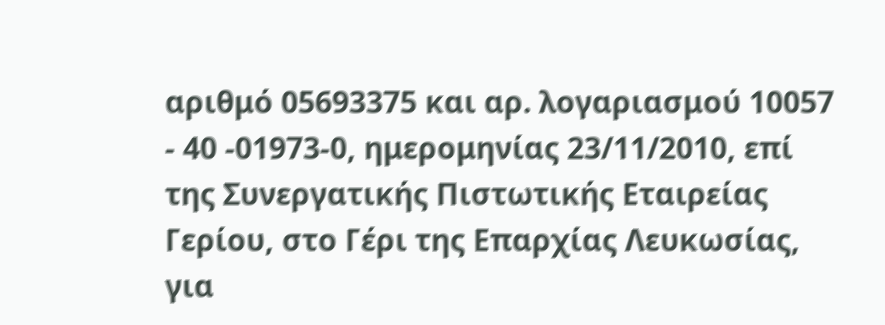αριθμό 05693375 και αρ. λογαριασμού 10057 - 40 -01973-0, ημερομηνίας 23/11/2010, επί της Συνεργατικής Πιστωτικής Εταιρείας Γερίου, στο Γέρι της Επαρχίας Λευκωσίας, για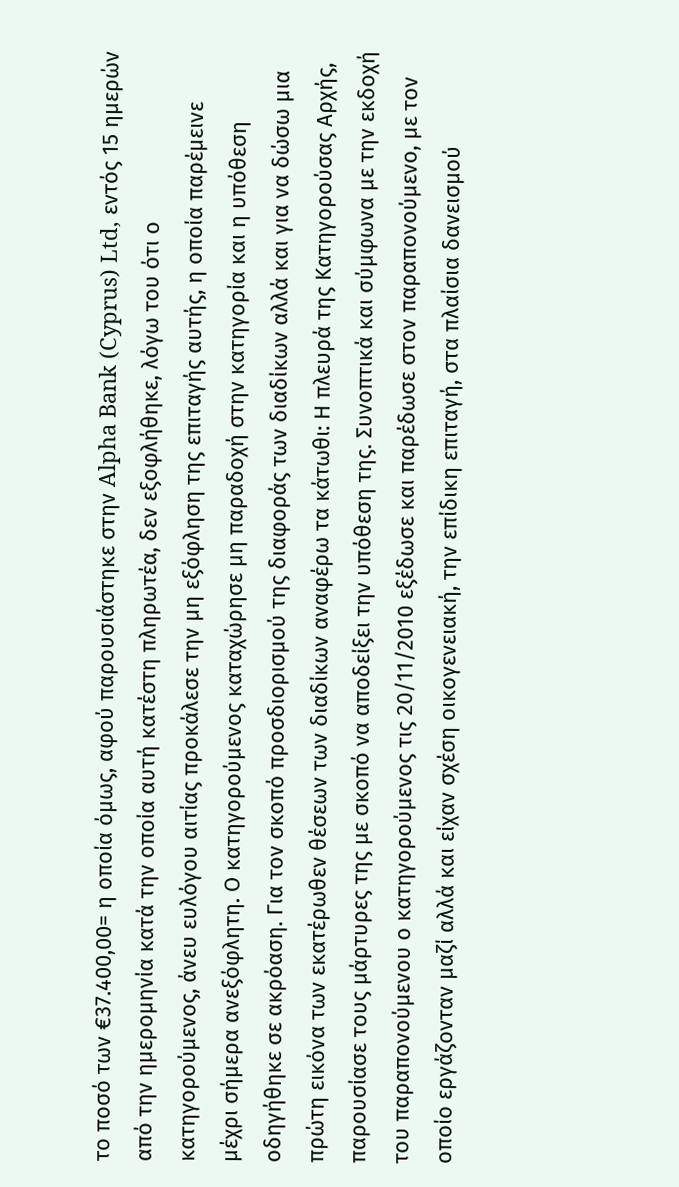το ποσό των €37.400,00= η οποία όμως, αφού παρουσιάστηκε στην Alpha Bank (Cyprus) Ltd, εντός 15 ημερών από την ημερομηνία κατά την οποία αυτή κατέστη πληρωτέα, δεν εξοφλήθηκε, λόγω του ότι ο κατηγορούμενος, άνευ ευλόγου αιτίας προκάλεσε την μη εξόφληση της επιταγής αυτής, η οποία παρέμεινε μέχρι σήμερα ανεξόφλητη. Ο κατηγορούμενος καταχώρησε μη παραδοχή στην κατηγορία και η υπόθεση οδηγήθηκε σε ακρόαση. Για τον σκοπό προσδιορισμού της διαφοράς των διαδίκων αλλά και για να δώσω μια πρώτη εικόνα των εκατέρωθεν θέσεων των διαδίκων αναφέρω τα κάτωθι: Η πλευρά της Κατηγορούσας Αρχής, παρουσίασε τους μάρτυρες της με σκοπό να αποδείξει την υπόθεση της. Συνοπτικά και σύμφωνα με την εκδοχή του παραπονούμενου ο κατηγορούμενος τις 20/11/2010 εξέδωσε και παρέδωσε στον παραπονούμενο, με τον οποίο εργάζονταν μαζί αλλά και είχαν σχέση οικογενειακή, την επίδικη επιταγή, στα πλαίσια δανεισμού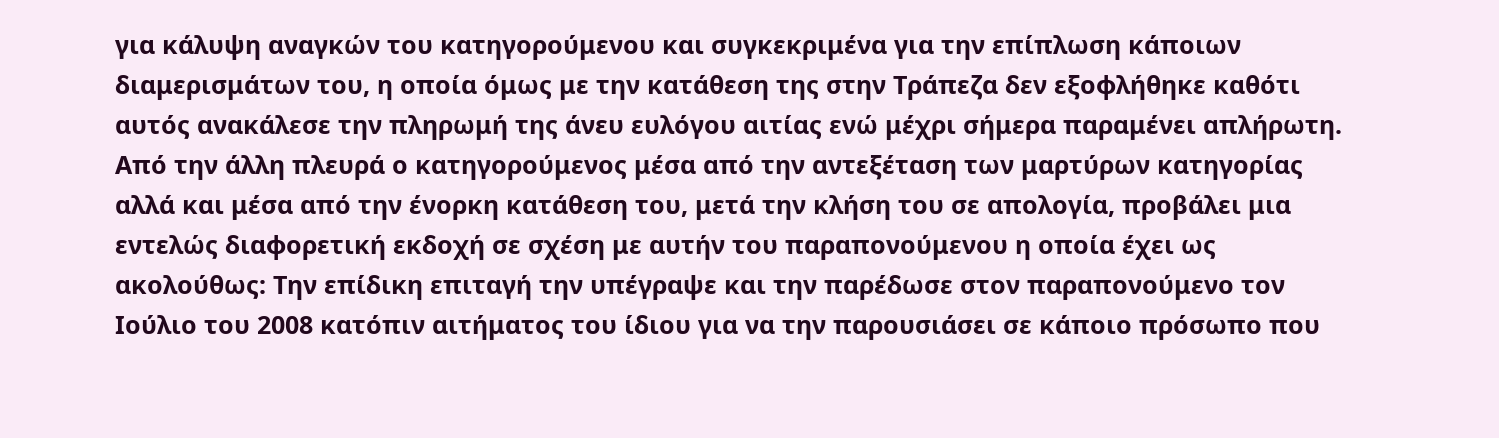για κάλυψη αναγκών του κατηγορούμενου και συγκεκριμένα για την επίπλωση κάποιων διαμερισμάτων του, η οποία όμως με την κατάθεση της στην Τράπεζα δεν εξοφλήθηκε καθότι αυτός ανακάλεσε την πληρωμή της άνευ ευλόγου αιτίας ενώ μέχρι σήμερα παραμένει απλήρωτη. Από την άλλη πλευρά ο κατηγορούμενος μέσα από την αντεξέταση των μαρτύρων κατηγορίας αλλά και μέσα από την ένορκη κατάθεση του, μετά την κλήση του σε απολογία, προβάλει μια εντελώς διαφορετική εκδοχή σε σχέση με αυτήν του παραπονούμενου η οποία έχει ως ακολούθως: Την επίδικη επιταγή την υπέγραψε και την παρέδωσε στον παραπονούμενο τον Ιούλιο του 2008 κατόπιν αιτήματος του ίδιου για να την παρουσιάσει σε κάποιο πρόσωπο που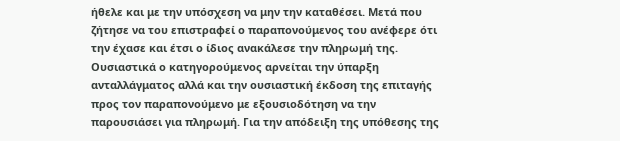ήθελε και με την υπόσχεση να μην την καταθέσει. Μετά που ζήτησε να του επιστραφεί ο παραπονούμενος του ανέφερε ότι την έχασε και έτσι ο ίδιος ανακάλεσε την πληρωμή της. Ουσιαστικά ο κατηγορούμενος αρνείται την ύπαρξη ανταλλάγματος αλλά και την ουσιαστική έκδοση της επιταγής προς τον παραπονούμενο με εξουσιοδότηση να την παρουσιάσει για πληρωμή. Για την απόδειξη της υπόθεσης της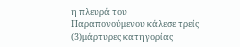η πλευρά του Παραπονούμενου κάλεσε τρείς
(3)μάρτυρες κατηγορίας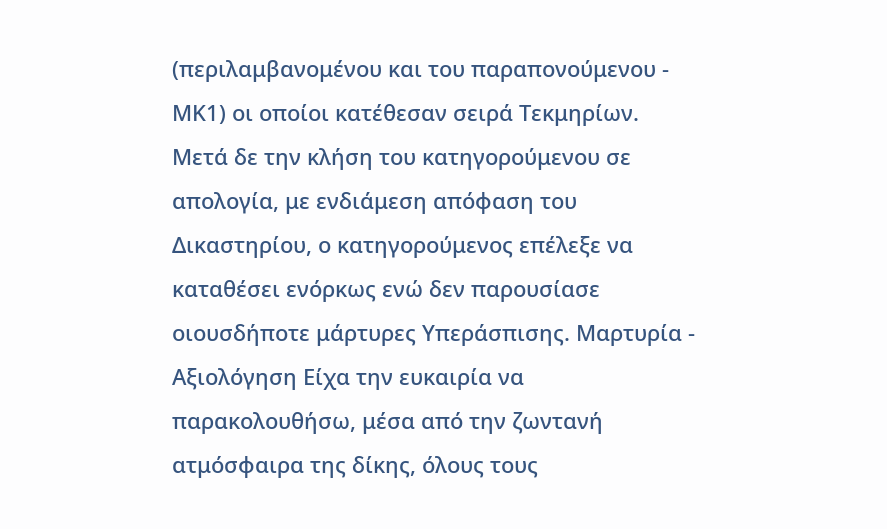(περιλαμβανομένου και του παραπονούμενου - ΜΚ1) οι οποίοι κατέθεσαν σειρά Τεκμηρίων. Μετά δε την κλήση του κατηγορούμενου σε απολογία, με ενδιάμεση απόφαση του Δικαστηρίου, ο κατηγορούμενος επέλεξε να καταθέσει ενόρκως ενώ δεν παρουσίασε οιουσδήποτε μάρτυρες Υπεράσπισης. Μαρτυρία - Αξιολόγηση Είχα την ευκαιρία να παρακολουθήσω, μέσα από την ζωντανή ατμόσφαιρα της δίκης, όλους τους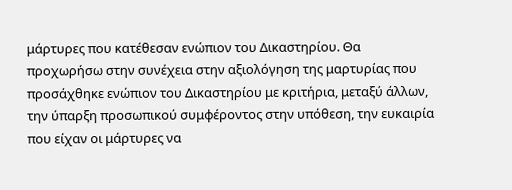μάρτυρες που κατέθεσαν ενώπιον του Δικαστηρίου. Θα προχωρήσω στην συνέχεια στην αξιολόγηση της μαρτυρίας που προσάχθηκε ενώπιον του Δικαστηρίου με κριτήρια, μεταξύ άλλων, την ύπαρξη προσωπικού συμφέροντος στην υπόθεση, την ευκαιρία που είχαν οι μάρτυρες να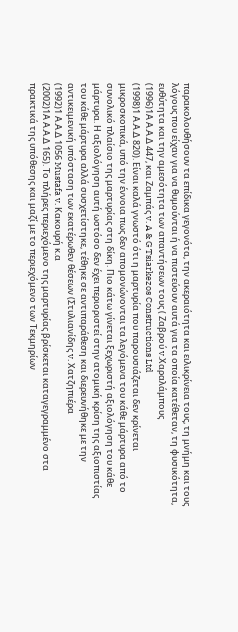παρακολουθήσουν τα επίδικα γεγονότα, την ακεραιότητα και ειλικρίνεια τους, τη μνήμη και τους λόγους που είχαν για να θυμούνται ή να πιστεύουν αυτά για τα οποία κατέθεταν, τη φυσικότητα, ευθύτητα και την αμεσότητα των απαντήσεων τους ( Ζαβρού v.Χαραλάμπους
(1996)1Α Α.Α.Δ 447, και Ζαμπάς v. A & G Tsiarkezos Constructions Ltd
(1998)1 Α.Α.Δ 820). Είναι καλά γνωστό ότι η μαρτυρία που παρουσιάζεται δεν κρίνεται μικροσκοπικά, υπό την έννοια πως δεν απομονώνονται τα λεγόμενα του κάθε μάρτυρα από το συνολικό πλαίσιο της μαρτυρίας στη δίκη. Πιο κάτω γίνεται ξεχωριστή αξιολόγηση του κάθε μάρτυρα. Η αξιολόγηση αυτή ωστόσο δεν έχει περιοριστεί στην ατομική κρίση της αξιοπιστίας του κάθε μάρτυρα αλλά συσχετίστηκε, τέθηκε σε αντιπαράθεση και διερευνήθηκε με την αντικειμενική υπόσταση των εκατέρωθεν θέσεων (Στυλιανίδης v. Χατζηπιέρα
(1992)1 Α.Α.Δ 1056 Mustafa v. Κακουρή κ.α
(2002)1Α Α.Α.Δ 165). Το πλήρες περιεχόμενο της μαρτυρίας βρίσκεται καταγεγραμμένο στα πρακτικά της υπόθεσης και μαζί με το περιεχόμενο των Τεκμηρίων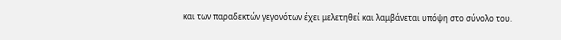και των παραδεκτών γεγονότων έχει μελετηθεί και λαμβάνεται υπόψη στο σύνολο του.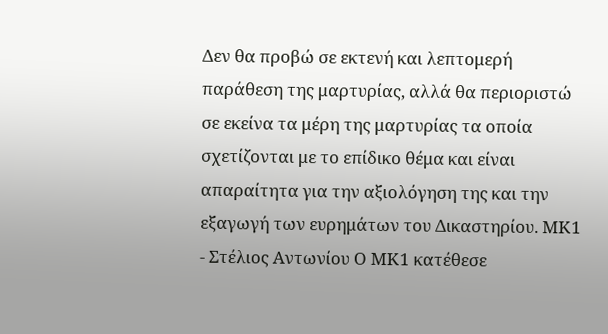Δεν θα προβώ σε εκτενή και λεπτομερή παράθεση της μαρτυρίας, αλλά θα περιοριστώ σε εκείνα τα μέρη της μαρτυρίας τα οποία σχετίζονται με το επίδικο θέμα και είναι απαραίτητα για την αξιολόγηση της και την εξαγωγή των ευρημάτων του Δικαστηρίου. ΜΚ1 - Στέλιος Αντωνίου Ο ΜΚ1 κατέθεσε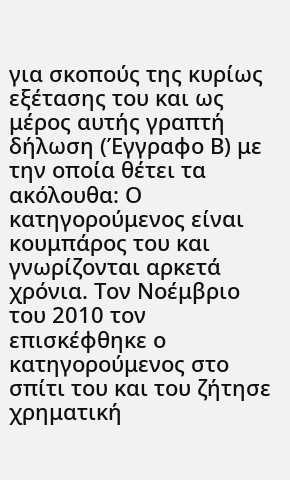για σκοπούς της κυρίως εξέτασης του και ως μέρος αυτής γραπτή δήλωση (Έγγραφο Β) με την οποία θέτει τα ακόλουθα: Ο κατηγορούμενος είναι κουμπάρος του και γνωρίζονται αρκετά χρόνια. Τον Νοέμβριο του 2010 τον επισκέφθηκε ο κατηγορούμενος στο σπίτι του και του ζήτησε χρηματική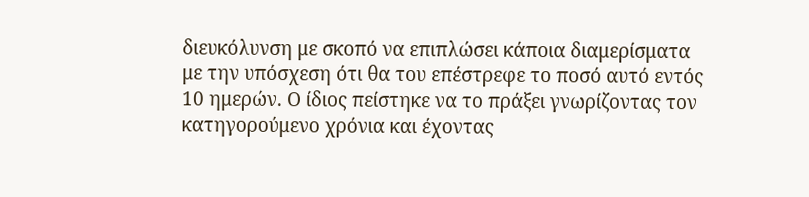διευκόλυνση με σκοπό να επιπλώσει κάποια διαμερίσματα με την υπόσχεση ότι θα του επέστρεφε το ποσό αυτό εντός 10 ημερών. Ο ίδιος πείστηκε να το πράξει γνωρίζοντας τον κατηγορούμενο χρόνια και έχοντας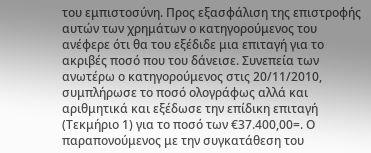του εμπιστοσύνη. Προς εξασφάλιση της επιστροφής αυτών των χρημάτων ο κατηγορούμενος του ανέφερε ότι θα του εξέδιδε μια επιταγή για το ακριβές ποσό που του δάνεισε. Συνεπεία των ανωτέρω ο κατηγορούμενος στις 20/11/2010, συμπλήρωσε το ποσό ολογράφως αλλά και αριθμητικά και εξέδωσε την επίδικη επιταγή (Τεκμήριο 1) για το ποσό των €37.400,00=. Ο παραπονούμενος με την συγκατάθεση του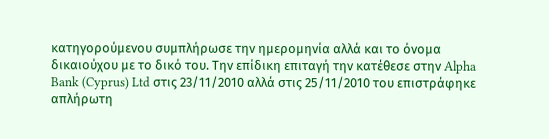κατηγορούμενου συμπλήρωσε την ημερομηνία αλλά και το όνομα δικαιούχου με το δικό του. Την επίδικη επιταγή την κατέθεσε στην Alpha Bank (Cyprus) Ltd στις 23/11/2010 αλλά στις 25/11/2010 του επιστράφηκε απλήρωτη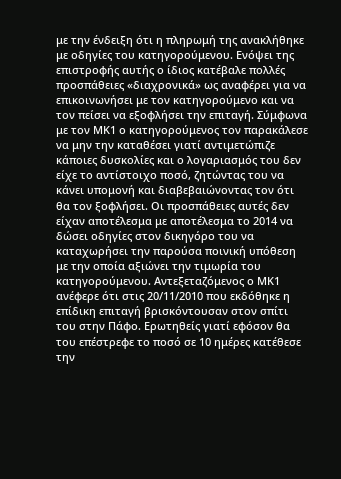με την ένδειξη ότι η πληρωμή της ανακλήθηκε με οδηγίες του κατηγορούμενου. Ενόψει της επιστροφής αυτής ο ίδιος κατέβαλε πολλές προσπάθειες «διαχρονικά» ως αναφέρει για να επικοινωνήσει με τον κατηγορούμενο και να τον πείσει να εξοφλήσει την επιταγή. Σύμφωνα με τον ΜΚ1 ο κατηγορούμενος τον παρακάλεσε να μην την καταθέσει γιατί αντιμετώπιζε κάποιες δυσκολίες και ο λογαριασμός του δεν είχε το αντίστοιχο ποσό, ζητώντας του να κάνει υπομονή και διαβεβαιώνοντας τον ότι θα τον ξοφλήσει. Οι προσπάθειες αυτές δεν είχαν αποτέλεσμα με αποτέλεσμα το 2014 να δώσει οδηγίες στον δικηγόρο του να καταχωρήσει την παρούσα ποινική υπόθεση με την οποία αξιώνει την τιμωρία του κατηγορούμενου. Αντεξεταζόμενος ο ΜΚ1 ανέφερε ότι στις 20/11/2010 που εκδόθηκε η επίδικη επιταγή βρισκόντουσαν στον σπίτι του στην Πάφο. Ερωτηθείς γιατί εφόσον θα του επέστρεφε το ποσό σε 10 ημέρες κατέθεσε την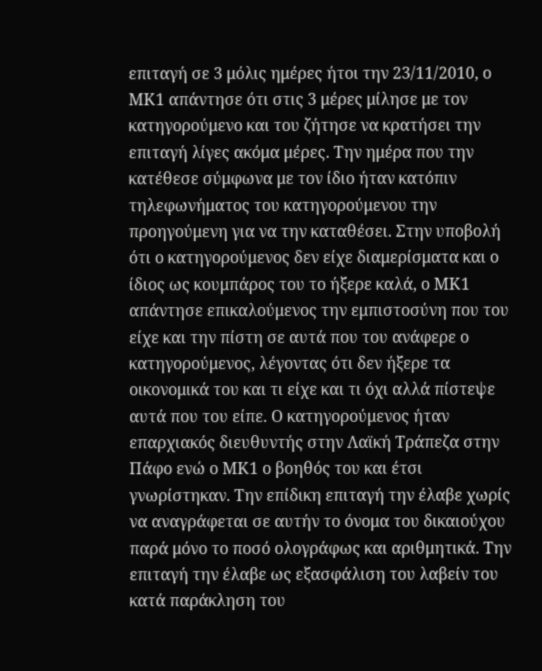επιταγή σε 3 μόλις ημέρες ήτοι την 23/11/2010, ο ΜΚ1 απάντησε ότι στις 3 μέρες μίλησε με τον κατηγορούμενο και του ζήτησε να κρατήσει την επιταγή λίγες ακόμα μέρες. Την ημέρα που την κατέθεσε σύμφωνα με τον ίδιο ήταν κατόπιν τηλεφωνήματος του κατηγορούμενου την προηγούμενη για να την καταθέσει. Στην υποβολή ότι ο κατηγορούμενος δεν είχε διαμερίσματα και ο ίδιος ως κουμπάρος του το ήξερε καλά, ο ΜΚ1 απάντησε επικαλούμενος την εμπιστοσύνη που του είχε και την πίστη σε αυτά που του ανάφερε ο κατηγορούμενος, λέγοντας ότι δεν ήξερε τα οικονομικά του και τι είχε και τι όχι αλλά πίστεψε αυτά που του είπε. Ο κατηγορούμενος ήταν επαρχιακός διευθυντής στην Λαϊκή Τράπεζα στην Πάφο ενώ ο ΜΚ1 ο βοηθός του και έτσι γνωρίστηκαν. Την επίδικη επιταγή την έλαβε χωρίς να αναγράφεται σε αυτήν το όνομα του δικαιούχου παρά μόνο το ποσό ολογράφως και αριθμητικά. Την επιταγή την έλαβε ως εξασφάλιση του λαβείν του κατά παράκληση του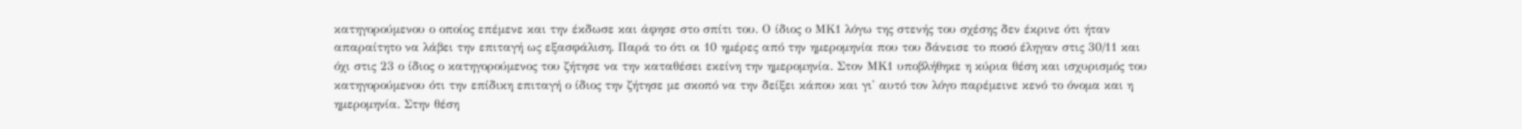κατηγορούμενου ο οποίος επέμενε και την έκδωσε και άφησε στο σπίτι του. Ο ίδιος ο ΜΚ1 λόγω της στενής του σχέσης δεν έκρινε ότι ήταν απαραίτητο να λάβει την επιταγή ως εξασφάλιση. Παρά το ότι οι 10 ημέρες από την ημερομηνία που του δάνεισε το ποσό έληγαν στις 30/11 και όχι στις 23 ο ίδιος ο κατηγορούμενος του ζήτησε να την καταθέσει εκείνη την ημερομηνία. Στον ΜΚ1 υποβλήθηκε η κύρια θέση και ισχυρισμός του κατηγορούμενου ότι την επίδικη επιταγή ο ίδιος την ζήτησε με σκοπό να την δείξει κάπου και γι' αυτό τον λόγο παρέμεινε κενό το όνομα και η ημερομηνία. Στην θέση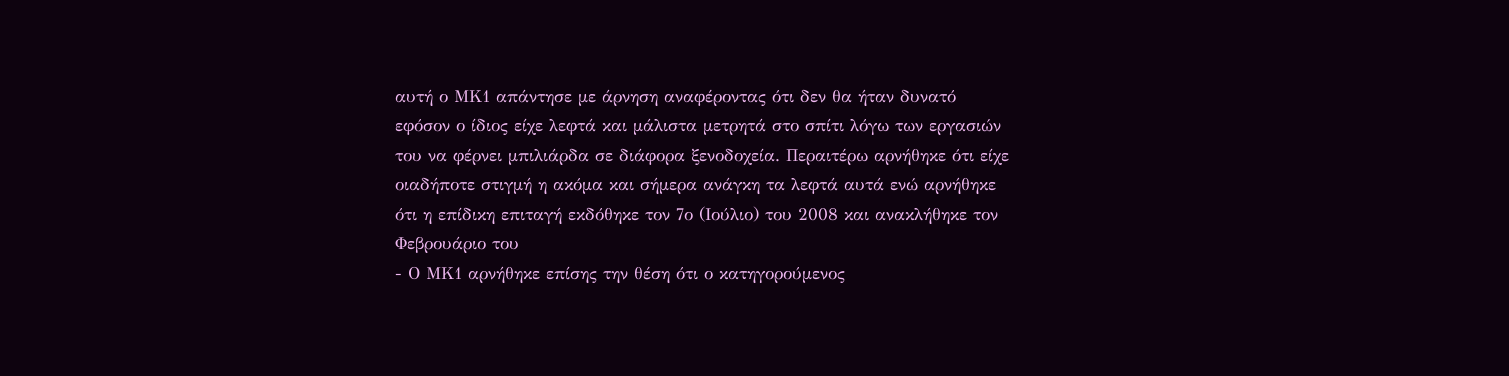αυτή ο ΜΚ1 απάντησε με άρνηση αναφέροντας ότι δεν θα ήταν δυνατό εφόσον ο ίδιος είχε λεφτά και μάλιστα μετρητά στο σπίτι λόγω των εργασιών του να φέρνει μπιλιάρδα σε διάφορα ξενοδοχεία. Περαιτέρω αρνήθηκε ότι είχε οιαδήποτε στιγμή η ακόμα και σήμερα ανάγκη τα λεφτά αυτά ενώ αρνήθηκε ότι η επίδικη επιταγή εκδόθηκε τον 7ο (Ιούλιο) του 2008 και ανακλήθηκε τον Φεβρουάριο του
- Ο ΜΚ1 αρνήθηκε επίσης την θέση ότι ο κατηγορούμενος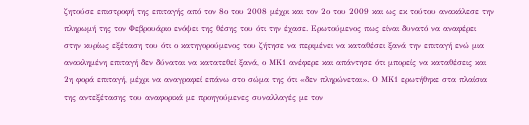ζητούσε επιστροφή της επιταγής από τον 8ο του 2008 μέχρι και τον 2ο του 2009 και ως εκ τούτου ανακάλεσε την πληρωμή της τον Φεβρουάριο ενόψει της θέσης του ότι την έχασε. Ερωτούμενος πως είναι δυνατό να αναφέρει στην κυρίως εξέταση του ότι ο κατηγορούμενος του ζήτησε να περιμένει να καταθέσει ξανά την επιταγή ενώ μια ανακλημένη επιταγή δεν δύναται να κατατεθεί ξανά, ο ΜΚ1 ανέφερε και απάντησε ότι μπορείς να καταθέσεις και 2η φορά επιταγή, μέχρι να αναγραφεί επάνω στο σώμα της ότι «δεν πληρώνεται». Ο ΜΚ1 ερωτήθηκε στα πλαίσια της αντεξέτασης του αναφορικά με προηγούμενες συναλλαγές με τον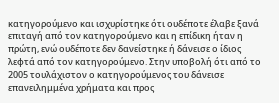κατηγορούμενο και ισχυρίστηκε ότι ουδέποτε έλαβε ξανά επιταγή από τον κατηγορούμενο και η επίδικη ήταν η πρώτη, ενώ ουδέποτε δεν δανείστηκε ή δάνεισε ο ίδιος λεφτά από τον κατηγορούμενο. Στην υποβολή ότι από το 2005 τουλάχιστον ο κατηγορούμενος του δάνεισε επανειλημμένα χρήματα και προς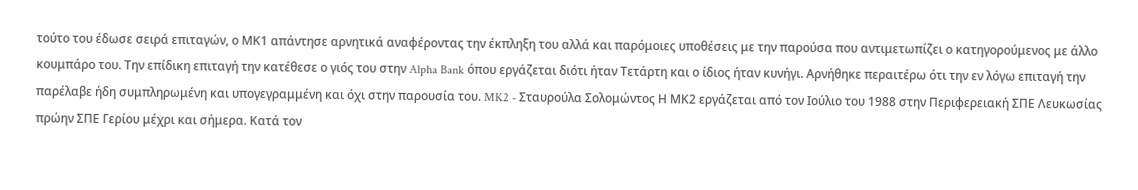τούτο του έδωσε σειρά επιταγών, ο ΜΚ1 απάντησε αρνητικά αναφέροντας την έκπληξη του αλλά και παρόμοιες υποθέσεις με την παρούσα που αντιμετωπίζει ο κατηγορούμενος με άλλο κουμπάρο του. Την επίδικη επιταγή την κατέθεσε ο γιός του στην Alpha Bank όπου εργάζεται διότι ήταν Τετάρτη και ο ίδιος ήταν κυνήγι. Αρνήθηκε περαιτέρω ότι την εν λόγω επιταγή την παρέλαβε ήδη συμπληρωμένη και υπογεγραμμένη και όχι στην παρουσία του. MK2 - Σταυρούλα Σολομώντος Η ΜΚ2 εργάζεται από τον Ιούλιο του 1988 στην Περιφερειακή ΣΠΕ Λευκωσίας πρώην ΣΠΕ Γερίου μέχρι και σήμερα. Κατά τον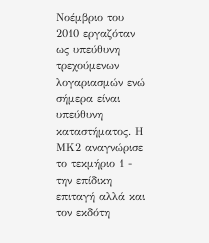Νοέμβριο του 2010 εργαζόταν ως υπεύθυνη τρεχούμενων λογαριασμών ενώ σήμερα είναι υπεύθυνη καταστήματος. Η ΜΚ2 αναγνώρισε το τεκμήριο 1 - την επίδικη επιταγή αλλά και τον εκδότη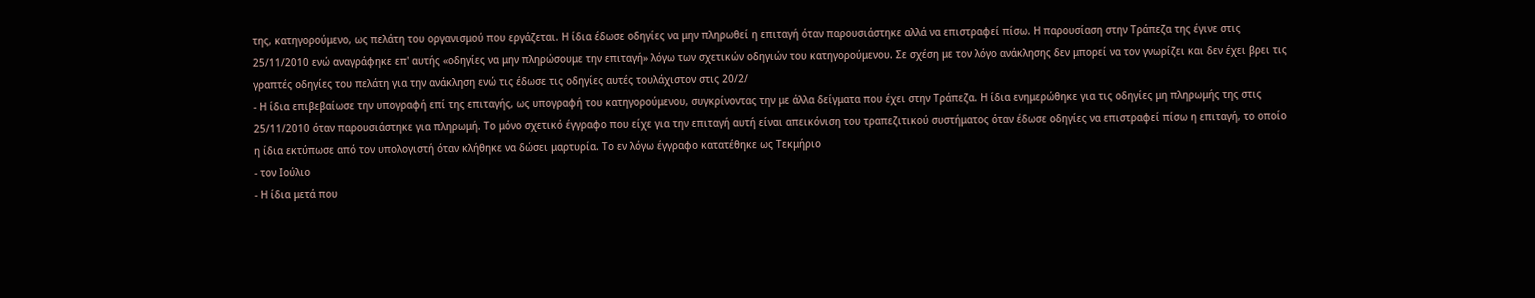της, κατηγορούμενο, ως πελάτη του οργανισμού που εργάζεται. Η ίδια έδωσε οδηγίες να μην πληρωθεί η επιταγή όταν παρουσιάστηκε αλλά να επιστραφεί πίσω. Η παρουσίαση στην Τράπεζα της έγινε στις 25/11/2010 ενώ αναγράφηκε επ' αυτής «οδηγίες να μην πληρώσουμε την επιταγή» λόγω των σχετικών οδηγιών του κατηγορούμενου. Σε σχέση με τον λόγο ανάκλησης δεν μπορεί να τον γνωρίζει και δεν έχει βρει τις γραπτές οδηγίες του πελάτη για την ανάκληση ενώ τις έδωσε τις οδηγίες αυτές τουλάχιστον στις 20/2/
- Η ίδια επιβεβαίωσε την υπογραφή επί της επιταγής, ως υπογραφή του κατηγορούμενου, συγκρίνοντας την με άλλα δείγματα που έχει στην Τράπεζα. Η ίδια ενημερώθηκε για τις οδηγίες μη πληρωμής της στις 25/11/2010 όταν παρουσιάστηκε για πληρωμή. Το μόνο σχετικό έγγραφο που είχε για την επιταγή αυτή είναι απεικόνιση του τραπεζιτικού συστήματος όταν έδωσε οδηγίες να επιστραφεί πίσω η επιταγή, το οποίο η ίδια εκτύπωσε από τον υπολογιστή όταν κλήθηκε να δώσει μαρτυρία. Το εν λόγω έγγραφο κατατέθηκε ως Τεκμήριο
- τον Ιούλιο
- Η ίδια μετά που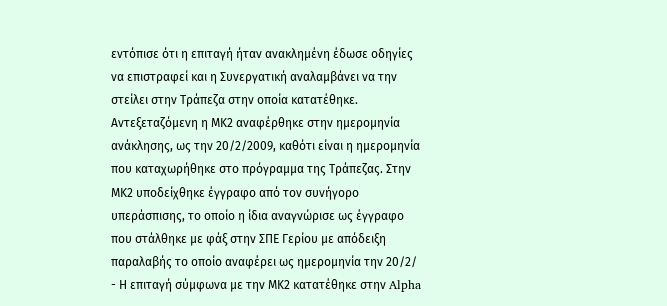εντόπισε ότι η επιταγή ήταν ανακλημένη έδωσε οδηγίες να επιστραφεί και η Συνεργατική αναλαμβάνει να την στείλει στην Τράπεζα στην οποία κατατέθηκε. Αντεξεταζόμενη η ΜΚ2 αναφέρθηκε στην ημερομηνία ανάκλησης, ως την 20/2/2009, καθότι είναι η ημερομηνία που καταχωρήθηκε στο πρόγραμμα της Τράπεζας. Στην ΜΚ2 υποδείχθηκε έγγραφο από τον συνήγορο υπεράσπισης, το οποίο η ίδια αναγνώρισε ως έγγραφο που στάλθηκε με φάξ στην ΣΠΕ Γερίου με απόδειξη παραλαβής το οποίο αναφέρει ως ημερομηνία την 20/2/
- Η επιταγή σύμφωνα με την ΜΚ2 κατατέθηκε στην Alpha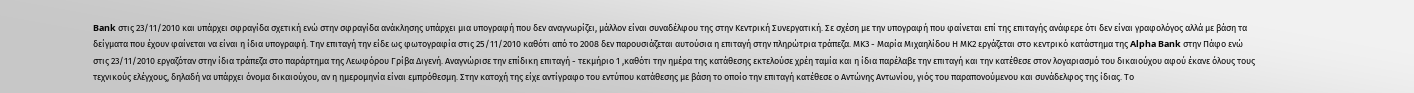Bank στις 23/11/2010 και υπάρχει σφραγίδα σχετική ενώ στην σφραγίδα ανάκλησης υπάρχει μια υπογραφή που δεν αναγνωρίζει, μάλλον είναι συναδέλφου της στην Κεντρική Συνεργατική. Σε σχέση με την υπογραφή που φαίνεται επί της επιταγής ανάφερε ότι δεν είναι γραφολόγος αλλά με βάση τα δείγματα που έχουν φαίνεται να είναι η ίδια υπογραφή. Την επιταγή την είδε ως φωτογραφία στις 25/11/2010 καθότι από το 2008 δεν παρουσιάζεται αυτούσια η επιταγή στην πληρώτρια τράπεζα. ΜΚ3 - Μαρία Μιχαηλίδου Η ΜΚ2 εργάζεται στο κεντρικό κατάστημα της Alpha Bank στην Πάφο ενώ στις 23/11/2010 εργαζόταν στην ίδια τράπεζα στο παράρτημα της Λεωφόρου Γρίβα Διγενή. Αναγνώρισε την επίδικη επιταγή - τεκμήριο 1 ,καθότι την ημέρα της κατάθεσης εκτελούσε χρέη ταμία και η ίδια παρέλαβε την επιταγή και την κατέθεσε στον λογαριασμό του δικαιούχου αφού έκανε όλους τους τεχνικούς ελέγχους, δηλαδή να υπάρχει όνομα δικαιούχου, αν η ημερομηνία είναι εμπρόθεσμη. Στην κατοχή της είχε αντίγραφο του εντύπου κατάθεσης με βάση το οποίο την επιταγή κατέθεσε ο Αντώνης Αντωνίου, γιός του παραπονούμενου και συνάδελφος της ίδιας. Το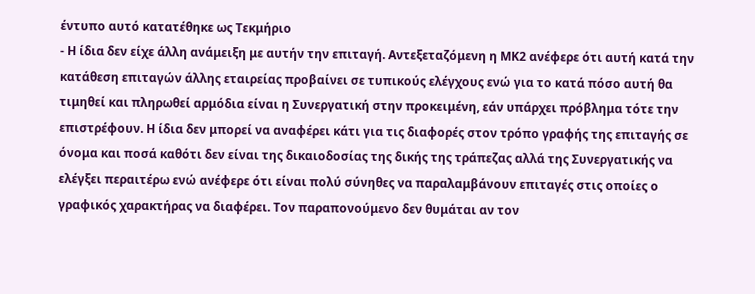έντυπο αυτό κατατέθηκε ως Τεκμήριο
- Η ίδια δεν είχε άλλη ανάμειξη με αυτήν την επιταγή. Αντεξεταζόμενη η ΜΚ2 ανέφερε ότι αυτή κατά την κατάθεση επιταγών άλλης εταιρείας προβαίνει σε τυπικούς ελέγχους ενώ για το κατά πόσο αυτή θα τιμηθεί και πληρωθεί αρμόδια είναι η Συνεργατική στην προκειμένη, εάν υπάρχει πρόβλημα τότε την επιστρέφουν. Η ίδια δεν μπορεί να αναφέρει κάτι για τις διαφορές στον τρόπο γραφής της επιταγής σε όνομα και ποσά καθότι δεν είναι της δικαιοδοσίας της δικής της τράπεζας αλλά της Συνεργατικής να ελέγξει περαιτέρω ενώ ανέφερε ότι είναι πολύ σύνηθες να παραλαμβάνουν επιταγές στις οποίες ο γραφικός χαρακτήρας να διαφέρει. Τον παραπονούμενο δεν θυμάται αν τον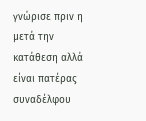γνώρισε πριν η μετά την κατάθεση αλλά είναι πατέρας συναδέλφου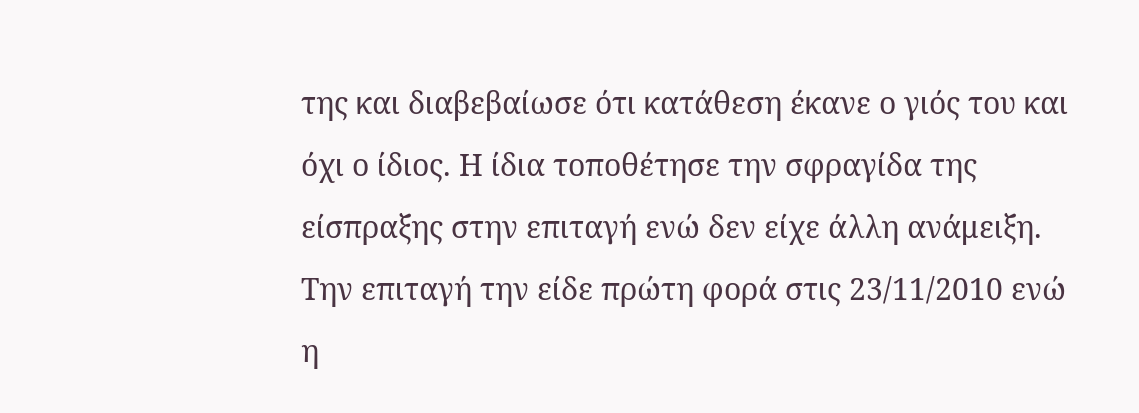της και διαβεβαίωσε ότι κατάθεση έκανε ο γιός του και όχι ο ίδιος. Η ίδια τοποθέτησε την σφραγίδα της είσπραξης στην επιταγή ενώ δεν είχε άλλη ανάμειξη. Την επιταγή την είδε πρώτη φορά στις 23/11/2010 ενώ η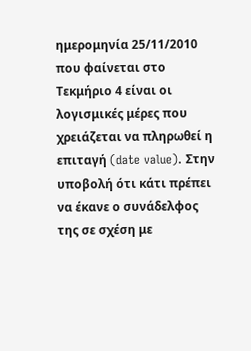ημερομηνία 25/11/2010 που φαίνεται στο Τεκμήριο 4 είναι οι λογισμικές μέρες που χρειάζεται να πληρωθεί η επιταγή (date value). Στην υποβολή ότι κάτι πρέπει να έκανε ο συνάδελφος της σε σχέση με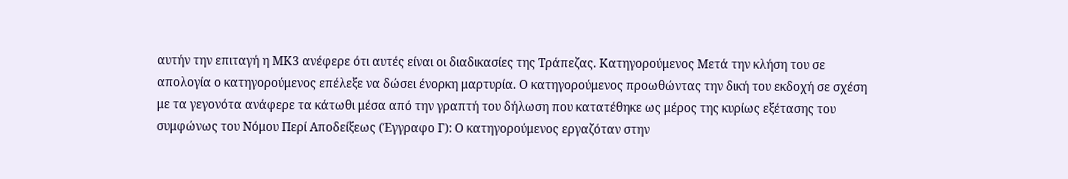αυτήν την επιταγή η ΜΚ3 ανέφερε ότι αυτές είναι οι διαδικασίες της Τράπεζας. Κατηγορούμενος Μετά την κλήση του σε απολογία ο κατηγορούμενος επέλεξε να δώσει ένορκη μαρτυρία. Ο κατηγορούμενος προωθώντας την δική του εκδοχή σε σχέση με τα γεγονότα ανάφερε τα κάτωθι μέσα από την γραπτή του δήλωση που κατατέθηκε ως μέρος της κυρίως εξέτασης του συμφώνως του Νόμου Περί Αποδείξεως (Έγγραφο Γ): Ο κατηγορούμενος εργαζόταν στην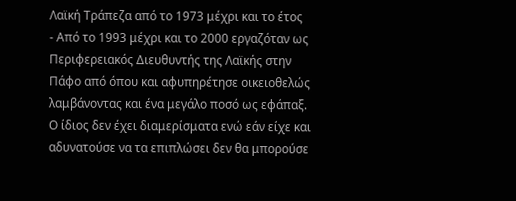Λαϊκή Τράπεζα από το 1973 μέχρι και το έτος
- Από το 1993 μέχρι και το 2000 εργαζόταν ως Περιφερειακός Διευθυντής της Λαϊκής στην Πάφο από όπου και αφυπηρέτησε οικειοθελώς λαμβάνοντας και ένα μεγάλο ποσό ως εφάπαξ. Ο ίδιος δεν έχει διαμερίσματα ενώ εάν είχε και αδυνατούσε να τα επιπλώσει δεν θα μπορούσε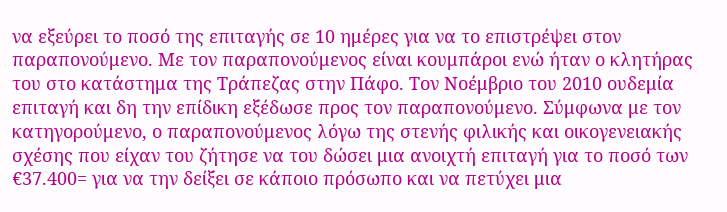να εξεύρει το ποσό της επιταγής σε 10 ημέρες για να το επιστρέψει στον παραπονούμενο. Με τον παραπονούμενος είναι κουμπάροι ενώ ήταν ο κλητήρας του στο κατάστημα της Τράπεζας στην Πάφο. Τον Νοέμβριο του 2010 ουδεμία επιταγή και δη την επίδικη εξέδωσε προς τον παραπονούμενο. Σύμφωνα με τον κατηγορούμενο, ο παραπονούμενος λόγω της στενής φιλικής και οικογενειακής σχέσης που είχαν του ζήτησε να του δώσει μια ανοιχτή επιταγή για το ποσό των €37.400= για να την δείξει σε κάποιο πρόσωπο και να πετύχει μια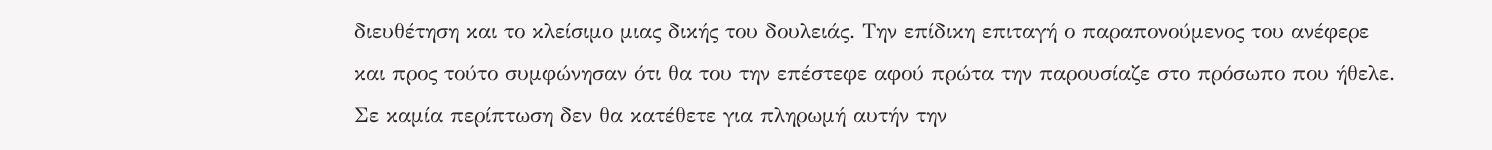διευθέτηση και το κλείσιμο μιας δικής του δουλειάς. Την επίδικη επιταγή ο παραπονούμενος του ανέφερε και προς τούτο συμφώνησαν ότι θα του την επέστεφε αφού πρώτα την παρουσίαζε στο πρόσωπο που ήθελε. Σε καμία περίπτωση δεν θα κατέθετε για πληρωμή αυτήν την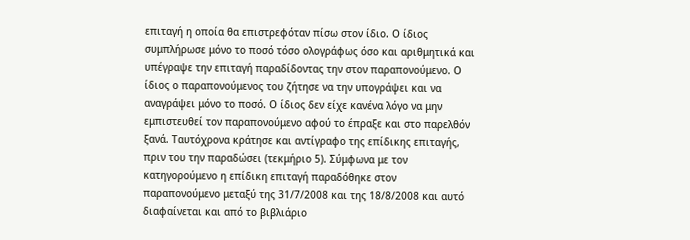επιταγή η οποία θα επιστρεφόταν πίσω στον ίδιο. Ο ίδιος συμπλήρωσε μόνο το ποσό τόσο ολογράφως όσο και αριθμητικά και υπέγραψε την επιταγή παραδίδοντας την στον παραπονούμενο. Ο ίδιος ο παραπονούμενος του ζήτησε να την υπογράψει και να αναγράψει μόνο το ποσό. Ο ίδιος δεν είχε κανένα λόγο να μην εμπιστευθεί τον παραπονούμενο αφού το έπραξε και στο παρελθόν ξανά. Ταυτόχρονα κράτησε και αντίγραφο της επίδικης επιταγής, πριν του την παραδώσει (τεκμήριο 5). Σύμφωνα με τον κατηγορούμενο η επίδικη επιταγή παραδόθηκε στον παραπονούμενο μεταξύ της 31/7/2008 και της 18/8/2008 και αυτό διαφαίνεται και από το βιβλιάριο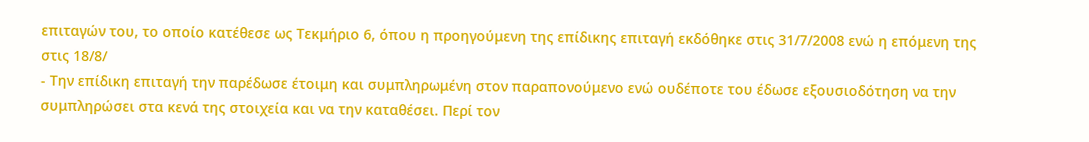επιταγών του, το οποίο κατέθεσε ως Τεκμήριο 6, όπου η προηγούμενη της επίδικης επιταγή εκδόθηκε στις 31/7/2008 ενώ η επόμενη της στις 18/8/
- Την επίδικη επιταγή την παρέδωσε έτοιμη και συμπληρωμένη στον παραπονούμενο ενώ ουδέποτε του έδωσε εξουσιοδότηση να την συμπληρώσει στα κενά της στοιχεία και να την καταθέσει. Περί τον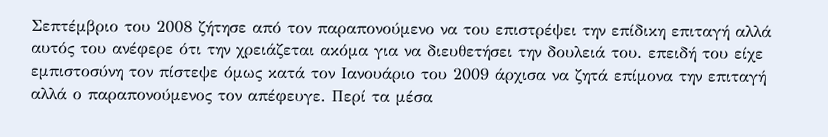Σεπτέμβριο του 2008 ζήτησε από τον παραπονούμενο να του επιστρέψει την επίδικη επιταγή αλλά αυτός του ανέφερε ότι την χρειάζεται ακόμα για να διευθετήσει την δουλειά του. επειδή του είχε εμπιστοσύνη τον πίστεψε όμως κατά τον Ιανουάριο του 2009 άρχισα να ζητά επίμονα την επιταγή αλλά ο παραπονούμενος τον απέφευγε. Περί τα μέσα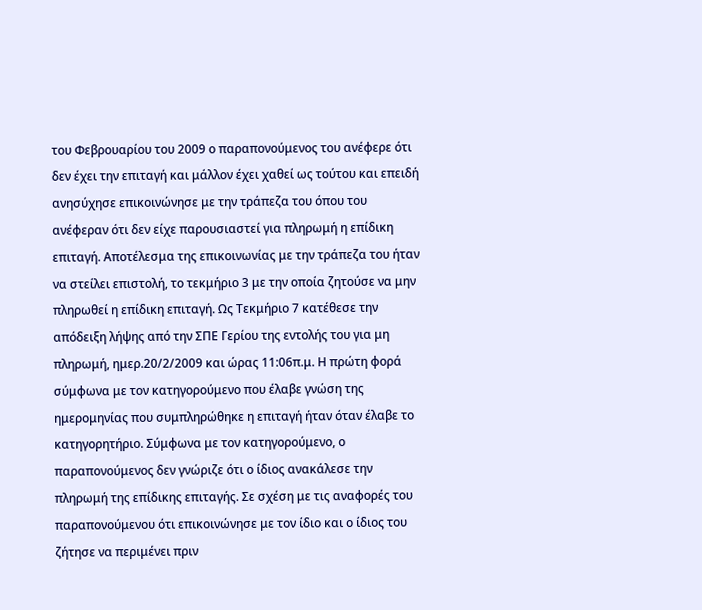του Φεβρουαρίου του 2009 ο παραπονούμενος του ανέφερε ότι δεν έχει την επιταγή και μάλλον έχει χαθεί ως τούτου και επειδή ανησύχησε επικοινώνησε με την τράπεζα του όπου του ανέφεραν ότι δεν είχε παρουσιαστεί για πληρωμή η επίδικη επιταγή. Αποτέλεσμα της επικοινωνίας με την τράπεζα του ήταν να στείλει επιστολή, το τεκμήριο 3 με την οποία ζητούσε να μην πληρωθεί η επίδικη επιταγή. Ως Τεκμήριο 7 κατέθεσε την απόδειξη λήψης από την ΣΠΕ Γερίου της εντολής του για μη πληρωμή, ημερ.20/2/2009 και ώρας 11:06π.μ. Η πρώτη φορά σύμφωνα με τον κατηγορούμενο που έλαβε γνώση της ημερομηνίας που συμπληρώθηκε η επιταγή ήταν όταν έλαβε το κατηγορητήριο. Σύμφωνα με τον κατηγορούμενο, ο παραπονούμενος δεν γνώριζε ότι ο ίδιος ανακάλεσε την πληρωμή της επίδικης επιταγής. Σε σχέση με τις αναφορές του παραπονούμενου ότι επικοινώνησε με τον ίδιο και ο ίδιος του ζήτησε να περιμένει πριν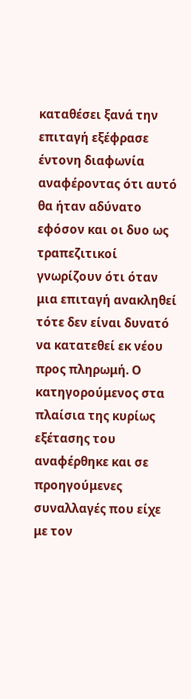καταθέσει ξανά την επιταγή εξέφρασε έντονη διαφωνία αναφέροντας ότι αυτό θα ήταν αδύνατο εφόσον και οι δυο ως τραπεζιτικοί γνωρίζουν ότι όταν μια επιταγή ανακληθεί τότε δεν είναι δυνατό να κατατεθεί εκ νέου προς πληρωμή. Ο κατηγορούμενος στα πλαίσια της κυρίως εξέτασης του αναφέρθηκε και σε προηγούμενες συναλλαγές που είχε με τον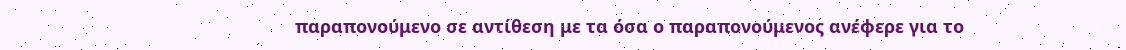παραπονούμενο σε αντίθεση με τα όσα ο παραπονούμενος ανέφερε για το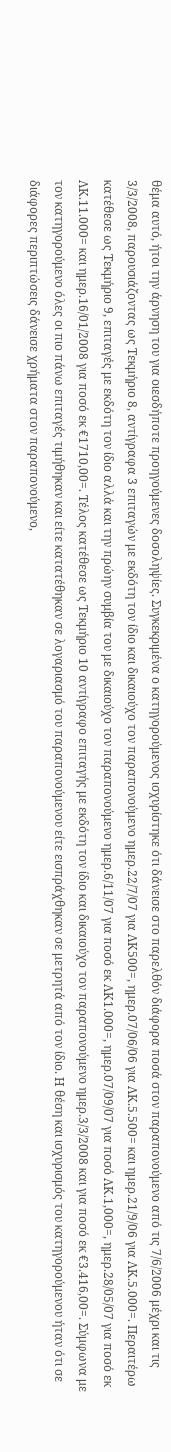θέμα αυτό, ήτοι την άρνηση του για οιεσδήποτε προηγούμενες δοσοληψίες. Συγκεκριμένα ο κατηγορούμενος ισχυρίστηκε ότι δάνεισε στο παρελθόν διάφορα ποσά στον παραπονούμενο από τις 7/6/2006 μέχρι και τις 3/3/2008, παρουσιάζοντας ως Τεκμήριο 8, αντίγραφα 3 επιταγών με εκδότη τον ίδιο και δικαιούχο τον παραπονούμενο ημερ.22/7/07 για ΛΚ500=, ημερ.07/06/06 για ΛΚ.5.500= και ημερ.21/9/06 για ΛΚ.5.000=. Περαιτέρω κατέθεσε ως Τεκμήριο 9, επιταγές με εκδότη τον ίδιο αλλά και την πρώην συμβία του με δικαιούχο τον παραπονούμενο ημερ.6/11/07 για ποσό εκ ΛΚ1.000=, ημερ.07/09/07 για ποσό ΛΚ.1,000=, ημερ.28/05/07 για ποσό εκ ΛΚ.11.000= και ημερ.16/01/2008 για ποσό εκ €1710,00=. Τέλος κατέθεσε ως Τεκμήριο 10 αντίγραφο επιταγής με εκδότη τον ίδιο και δικαιούχο τον παραπονούμενο ημερ.3/3/2008 και για ποσό εκ €3.416,00=. Σύμφωνα με τον κατηγορούμενο όλες οι πιο πάνω επιταγές τιμήθηκαν και είτε κατατέθηκαν σε λογαριασμό του παραπονούμενου είτε εισπράχθηκαν σε μετρητά από τον ίδιο. Η θέση και ισχυρισμός του κατηγορούμενου ήταν ότι σε διάφορες περιπτώσεις δάνεισε χρήματα στον παραπονούμενο,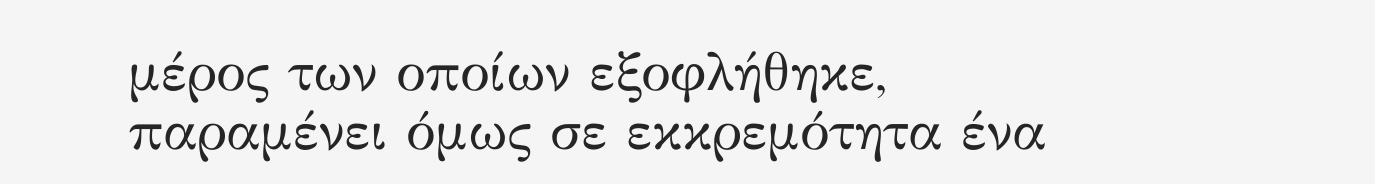μέρος των οποίων εξοφλήθηκε, παραμένει όμως σε εκκρεμότητα ένα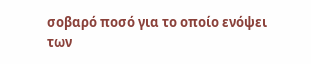σοβαρό ποσό για το οποίο ενόψει των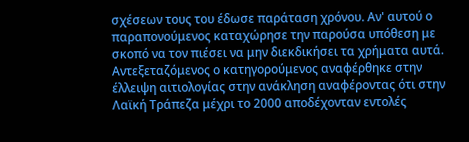σχέσεων τους του έδωσε παράταση χρόνου. Αν' αυτού ο παραπονούμενος καταχώρησε την παρούσα υπόθεση με σκοπό να τον πιέσει να μην διεκδικήσει τα χρήματα αυτά. Αντεξεταζόμενος ο κατηγορούμενος αναφέρθηκε στην έλλειψη αιτιολογίας στην ανάκληση αναφέροντας ότι στην Λαϊκή Τράπεζα μέχρι το 2000 αποδέχονταν εντολές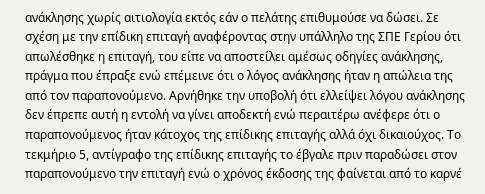ανάκλησης χωρίς αιτιολογία εκτός εάν ο πελάτης επιθυμούσε να δώσει. Σε σχέση με την επίδικη επιταγή αναφέροντας στην υπάλληλο της ΣΠΕ Γερίου ότι απωλέσθηκε η επιταγή, του είπε να αποστείλει αμέσως οδηγίες ανάκλησης, πράγμα που έπραξε ενώ επέμεινε ότι ο λόγος ανάκλησης ήταν η απώλεια της από τον παραπονούμενο. Αρνήθηκε την υποβολή ότι ελλείψει λόγου ανάκλησης δεν έπρεπε αυτή η εντολή να γίνει αποδεκτή ενώ περαιτέρω ανέφερε ότι ο παραπονούμενος ήταν κάτοχος της επίδικης επιταγής αλλά όχι δικαιούχος. Το τεκμήριο 5, αντίγραφο της επίδικης επιταγής το έβγαλε πριν παραδώσει στον παραπονούμενο την επιταγή ενώ ο χρόνος έκδοσης της φαίνεται από το καρνέ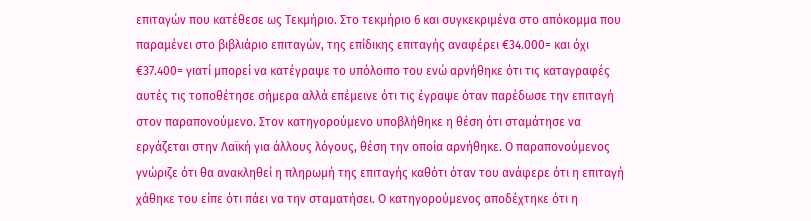επιταγών που κατέθεσε ως Τεκμήριο. Στο τεκμήριο 6 και συγκεκριμένα στο απόκομμα που παραμένει στο βιβλιάριο επιταγών, της επίδικης επιταγής αναφέρει €34.000= και όχι €37.400= γιατί μπορεί να κατέγραψε το υπόλοιπο του ενώ αρνήθηκε ότι τις καταγραφές αυτές τις τοποθέτησε σήμερα αλλά επέμεινε ότι τις έγραψε όταν παρέδωσε την επιταγή στον παραπονούμενο. Στον κατηγορούμενο υποβλήθηκε η θέση ότι σταμάτησε να εργάζεται στην Λαϊκή για άλλους λόγους, θέση την οποία αρνήθηκε. Ο παραπονούμενος γνώριζε ότι θα ανακληθεί η πληρωμή της επιταγής καθότι όταν του ανάφερε ότι η επιταγή χάθηκε του είπε ότι πάει να την σταματήσει. Ο κατηγορούμενος αποδέχτηκε ότι η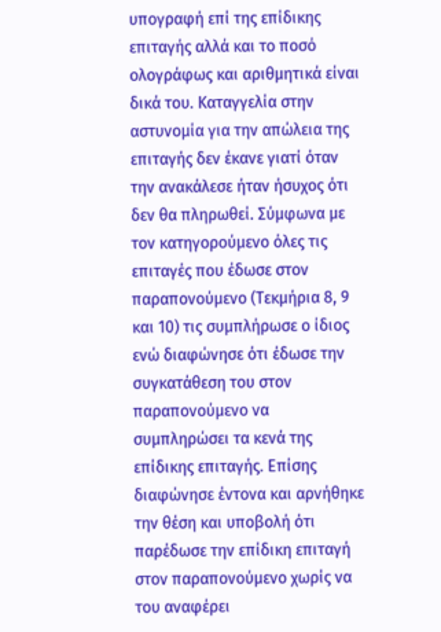υπογραφή επί της επίδικης επιταγής αλλά και το ποσό ολογράφως και αριθμητικά είναι δικά του. Καταγγελία στην αστυνομία για την απώλεια της επιταγής δεν έκανε γιατί όταν την ανακάλεσε ήταν ήσυχος ότι δεν θα πληρωθεί. Σύμφωνα με τον κατηγορούμενο όλες τις επιταγές που έδωσε στον παραπονούμενο (Τεκμήρια 8, 9 και 10) τις συμπλήρωσε ο ίδιος ενώ διαφώνησε ότι έδωσε την συγκατάθεση του στον παραπονούμενο να συμπληρώσει τα κενά της επίδικης επιταγής. Επίσης διαφώνησε έντονα και αρνήθηκε την θέση και υποβολή ότι παρέδωσε την επίδικη επιταγή στον παραπονούμενο χωρίς να του αναφέρει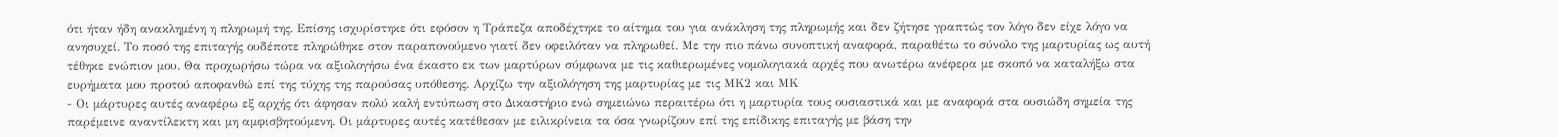ότι ήταν ήδη ανακλημένη η πληρωμή της. Επίσης ισχυρίστηκε ότι εφόσον η Τράπεζα αποδέχτηκε το αίτημα του για ανάκληση της πληρωμής και δεν ζήτησε γραπτώς τον λόγο δεν είχε λόγο να ανησυχεί. Το ποσό της επιταγής ουδέποτε πληρώθηκε στον παραπονούμενο γιατί δεν οφειλόταν να πληρωθεί. Με την πιο πάνω συνοπτική αναφορά, παραθέτω το σύνολο της μαρτυρίας ως αυτή τέθηκε ενώπιον μου. Θα προχωρήσω τώρα να αξιολογήσω ένα έκαστο εκ των μαρτύρων σύμφωνα με τις καθιερωμένες νομολογιακά αρχές που ανωτέρω ανέφερα με σκοπό να καταλήξω στα ευρήματα μου προτού αποφανθώ επί της τύχης της παρούσας υπόθεσης. Αρχίζω την αξιολόγηση της μαρτυρίας με τις ΜΚ2 και ΜΚ
- Οι μάρτυρες αυτές αναφέρω εξ αρχής ότι άφησαν πολύ καλή εντύπωση στο Δικαστήριο ενώ σημειώνω περαιτέρω ότι η μαρτυρία τους ουσιαστικά και με αναφορά στα ουσιώδη σημεία της παρέμεινε αναντίλεκτη και μη αμφισβητούμενη. Οι μάρτυρες αυτές κατέθεσαν με ειλικρίνεια τα όσα γνωρίζουν επί της επίδικης επιταγής με βάση την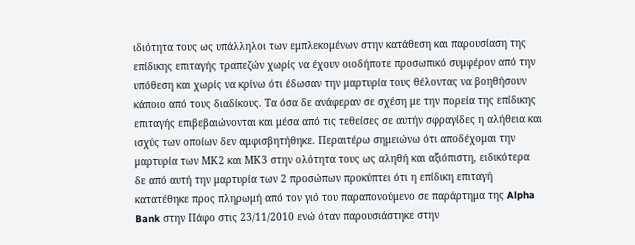ιδιότητα τους ως υπάλληλοι των εμπλεκομένων στην κατάθεση και παρουσίαση της επίδικης επιταγής τραπεζών χωρίς να έχουν οιοδήποτε προσωπικό συμφέρον από την υπόθεση και χωρίς να κρίνω ότι έδωσαν την μαρτυρία τους θέλοντας να βοηθήσουν κάποιο από τους διαδίκους. Τα όσα δε ανάφεραν σε σχέση με την πορεία της επίδικης επιταγής επιβεβαιώνονται και μέσα από τις τεθείσες σε αυτήν σφραγίδες η αλήθεια και ισχύς των οποίων δεν αμφισβητήθηκε. Περαιτέρω σημειώνω ότι αποδέχομαι την μαρτυρία των ΜΚ2 και ΜΚ3 στην ολότητα τους ως αληθή και αξιόπιστη, ειδικότερα δε από αυτή την μαρτυρία των 2 προσώπων προκύπτει ότι η επίδικη επιταγή κατατέθηκε προς πληρωμή από τον γιό του παραπονούμενο σε παράρτημα της Alpha Bank στην Πάφο στις 23/11/2010 ενώ όταν παρουσιάστηκε στην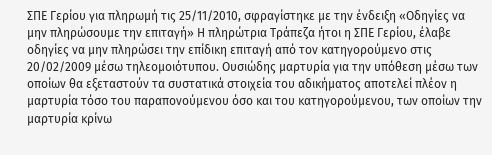ΣΠΕ Γερίου για πληρωμή τις 25/11/2010, σφραγίστηκε με την ένδειξη «Οδηγίες να μην πληρώσουμε την επιταγή» Η πληρώτρια Τράπεζα ήτοι η ΣΠΕ Γερίου, έλαβε οδηγίες να μην πληρώσει την επίδικη επιταγή από τον κατηγορούμενο στις 20/02/2009 μέσω τηλεομοιότυπου. Ουσιώδης μαρτυρία για την υπόθεση μέσω των οποίων θα εξεταστούν τα συστατικά στοιχεία του αδικήματος αποτελεί πλέον η μαρτυρία τόσο του παραπονούμενου όσο και του κατηγορούμενου, των οποίων την μαρτυρία κρίνω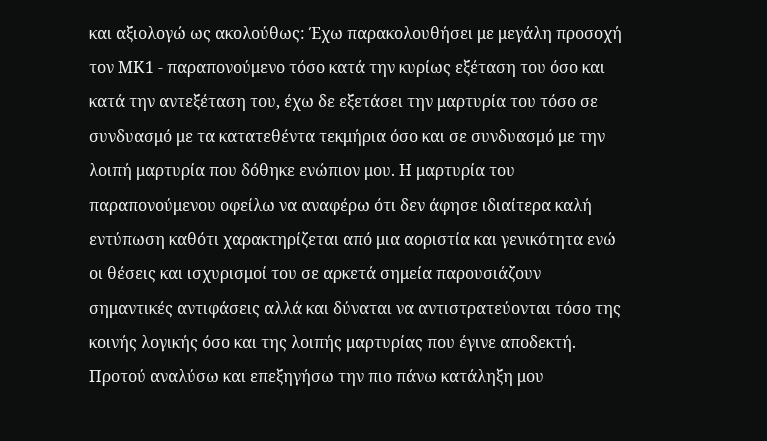και αξιολογώ ως ακολούθως: Έχω παρακολουθήσει με μεγάλη προσοχή τον ΜΚ1 - παραπονούμενο τόσο κατά την κυρίως εξέταση του όσο και κατά την αντεξέταση του, έχω δε εξετάσει την μαρτυρία του τόσο σε συνδυασμό με τα κατατεθέντα τεκμήρια όσο και σε συνδυασμό με την λοιπή μαρτυρία που δόθηκε ενώπιον μου. Η μαρτυρία του παραπονούμενου οφείλω να αναφέρω ότι δεν άφησε ιδιαίτερα καλή εντύπωση καθότι χαρακτηρίζεται από μια αοριστία και γενικότητα ενώ οι θέσεις και ισχυρισμοί του σε αρκετά σημεία παρουσιάζουν σημαντικές αντιφάσεις αλλά και δύναται να αντιστρατεύονται τόσο της κοινής λογικής όσο και της λοιπής μαρτυρίας που έγινε αποδεκτή. Προτού αναλύσω και επεξηγήσω την πιο πάνω κατάληξη μου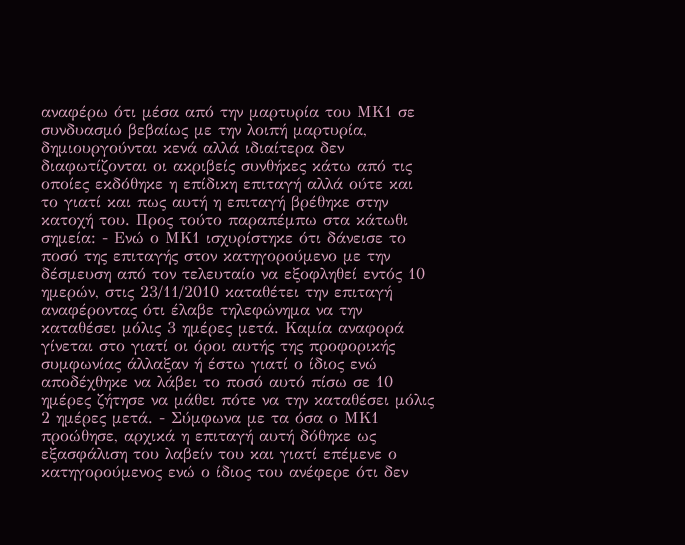αναφέρω ότι μέσα από την μαρτυρία του ΜΚ1 σε συνδυασμό βεβαίως με την λοιπή μαρτυρία, δημιουργούνται κενά αλλά ιδιαίτερα δεν διαφωτίζονται οι ακριβείς συνθήκες κάτω από τις οποίες εκδόθηκε η επίδικη επιταγή αλλά ούτε και το γιατί και πως αυτή η επιταγή βρέθηκε στην κατοχή του. Προς τούτο παραπέμπω στα κάτωθι σημεία: - Ενώ ο ΜΚ1 ισχυρίστηκε ότι δάνεισε το ποσό της επιταγής στον κατηγορούμενο με την δέσμευση από τον τελευταίο να εξοφληθεί εντός 10 ημερών, στις 23/11/2010 καταθέτει την επιταγή αναφέροντας ότι έλαβε τηλεφώνημα να την καταθέσει μόλις 3 ημέρες μετά. Καμία αναφορά γίνεται στο γιατί οι όροι αυτής της προφορικής συμφωνίας άλλαξαν ή έστω γιατί ο ίδιος ενώ αποδέχθηκε να λάβει το ποσό αυτό πίσω σε 10 ημέρες ζήτησε να μάθει πότε να την καταθέσει μόλις 2 ημέρες μετά. - Σύμφωνα με τα όσα ο ΜΚ1 προώθησε, αρχικά η επιταγή αυτή δόθηκε ως εξασφάλιση του λαβείν του και γιατί επέμενε ο κατηγορούμενος ενώ ο ίδιος του ανέφερε ότι δεν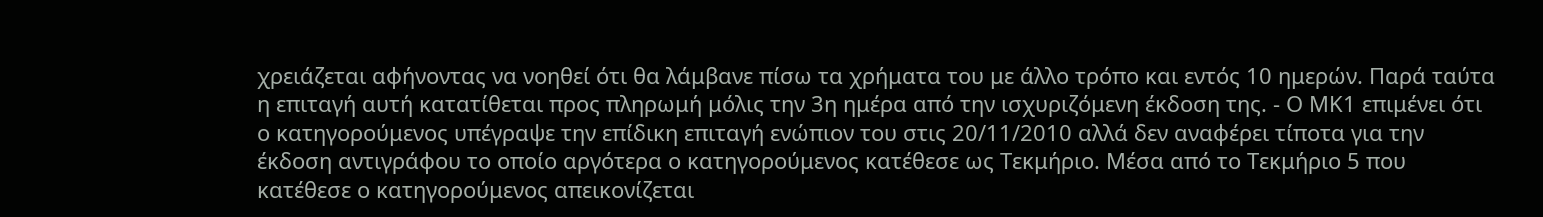χρειάζεται αφήνοντας να νοηθεί ότι θα λάμβανε πίσω τα χρήματα του με άλλο τρόπο και εντός 10 ημερών. Παρά ταύτα η επιταγή αυτή κατατίθεται προς πληρωμή μόλις την 3η ημέρα από την ισχυριζόμενη έκδοση της. - Ο ΜΚ1 επιμένει ότι ο κατηγορούμενος υπέγραψε την επίδικη επιταγή ενώπιον του στις 20/11/2010 αλλά δεν αναφέρει τίποτα για την έκδοση αντιγράφου το οποίο αργότερα ο κατηγορούμενος κατέθεσε ως Τεκμήριο. Μέσα από το Τεκμήριο 5 που κατέθεσε ο κατηγορούμενος απεικονίζεται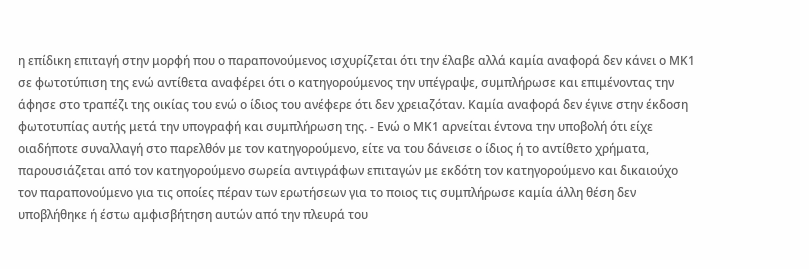η επίδικη επιταγή στην μορφή που ο παραπονούμενος ισχυρίζεται ότι την έλαβε αλλά καμία αναφορά δεν κάνει ο ΜΚ1 σε φωτοτύπιση της ενώ αντίθετα αναφέρει ότι ο κατηγορούμενος την υπέγραψε, συμπλήρωσε και επιμένοντας την άφησε στο τραπέζι της οικίας του ενώ ο ίδιος του ανέφερε ότι δεν χρειαζόταν. Καμία αναφορά δεν έγινε στην έκδοση φωτοτυπίας αυτής μετά την υπογραφή και συμπλήρωση της. - Ενώ ο ΜΚ1 αρνείται έντονα την υποβολή ότι είχε οιαδήποτε συναλλαγή στο παρελθόν με τον κατηγορούμενο, είτε να του δάνεισε ο ίδιος ή το αντίθετο χρήματα, παρουσιάζεται από τον κατηγορούμενο σωρεία αντιγράφων επιταγών με εκδότη τον κατηγορούμενο και δικαιούχο τον παραπονούμενο για τις οποίες πέραν των ερωτήσεων για το ποιος τις συμπλήρωσε καμία άλλη θέση δεν υποβλήθηκε ή έστω αμφισβήτηση αυτών από την πλευρά του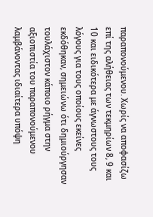παραπονούμενου. Χωρίς να αποφασίζω επί της αλήθειας των τεκμηρίων 8, 9 και 10 και ειδικότερα με άγνωστους τους λόγους για τους οποίους εκείνες εκδόθηκαν, σημειώνω ότι δημιούργησαν τουλάχιστον κάποιο ρήγμα στην αξιοπιστία του παραπονούμενου λαμβάνοντας ιδιαίτερα υπόψη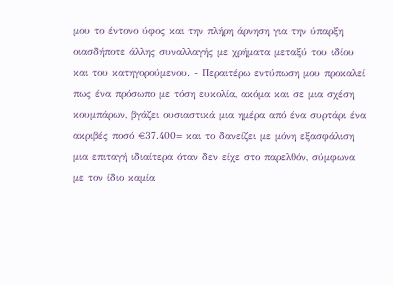μου το έντονο ύφος και την πλήρη άρνηση για την ύπαρξη οιασδήποτε άλλης συναλλαγής με χρήματα μεταξύ του ιδίου και του κατηγορούμενου. - Περαιτέρω εντύπωση μου προκαλεί πως ένα πρόσωπο με τόση ευκολία, ακόμα και σε μια σχέση κουμπάρων, βγάζει ουσιαστικά μια ημέρα από ένα συρτάρι ένα ακριβές ποσό €37.400= και το δανείζει με μόνη εξασφάλιση μια επιταγή ιδιαίτερα όταν δεν είχε στο παρελθόν, σύμφωνα με τον ίδιο καμία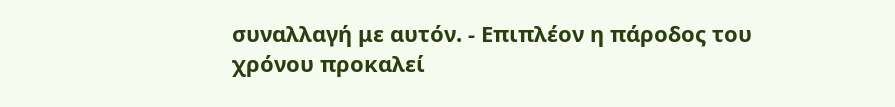συναλλαγή με αυτόν. - Επιπλέον η πάροδος του χρόνου προκαλεί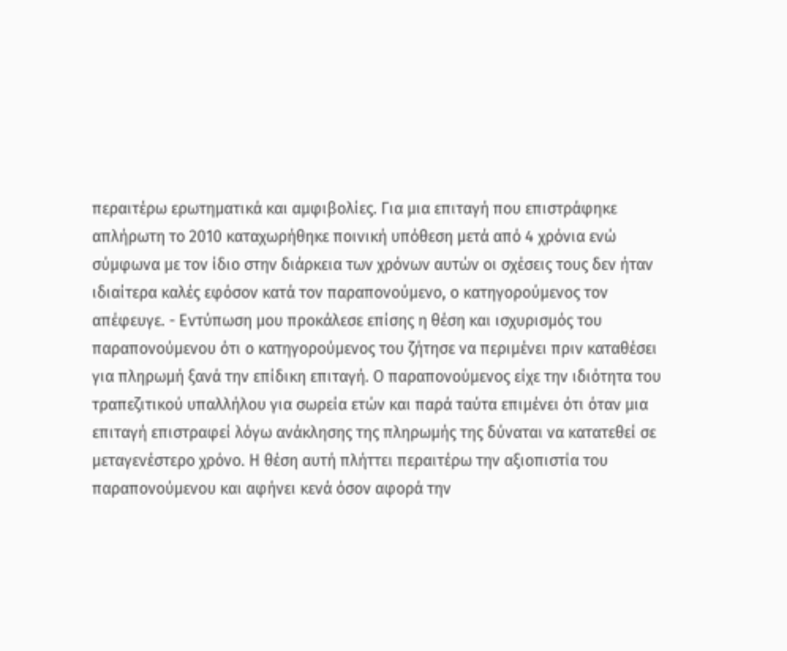περαιτέρω ερωτηματικά και αμφιβολίες. Για μια επιταγή που επιστράφηκε απλήρωτη το 2010 καταχωρήθηκε ποινική υπόθεση μετά από 4 χρόνια ενώ σύμφωνα με τον ίδιο στην διάρκεια των χρόνων αυτών οι σχέσεις τους δεν ήταν ιδιαίτερα καλές εφόσον κατά τον παραπονούμενο, ο κατηγορούμενος τον απέφευγε. - Εντύπωση μου προκάλεσε επίσης η θέση και ισχυρισμός του παραπονούμενου ότι ο κατηγορούμενος του ζήτησε να περιμένει πριν καταθέσει για πληρωμή ξανά την επίδικη επιταγή. Ο παραπονούμενος είχε την ιδιότητα του τραπεζιτικού υπαλλήλου για σωρεία ετών και παρά ταύτα επιμένει ότι όταν μια επιταγή επιστραφεί λόγω ανάκλησης της πληρωμής της δύναται να κατατεθεί σε μεταγενέστερο χρόνο. Η θέση αυτή πλήττει περαιτέρω την αξιοπιστία του παραπονούμενου και αφήνει κενά όσον αφορά την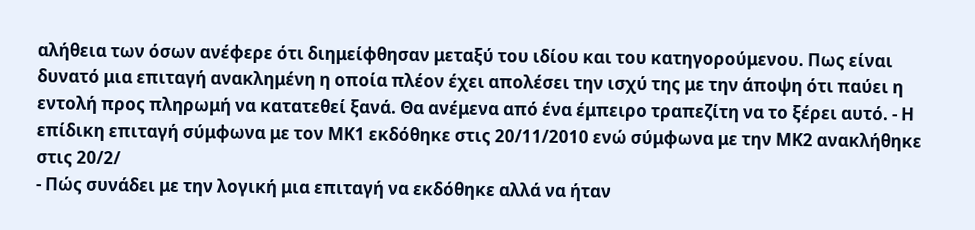αλήθεια των όσων ανέφερε ότι διημείφθησαν μεταξύ του ιδίου και του κατηγορούμενου. Πως είναι δυνατό μια επιταγή ανακλημένη η οποία πλέον έχει απολέσει την ισχύ της με την άποψη ότι παύει η εντολή προς πληρωμή να κατατεθεί ξανά. Θα ανέμενα από ένα έμπειρο τραπεζίτη να το ξέρει αυτό. - Η επίδικη επιταγή σύμφωνα με τον ΜΚ1 εκδόθηκε στις 20/11/2010 ενώ σύμφωνα με την ΜΚ2 ανακλήθηκε στις 20/2/
- Πώς συνάδει με την λογική μια επιταγή να εκδόθηκε αλλά να ήταν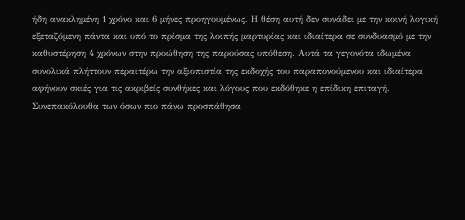ήδη ανακλημένη 1 χρόνο και 6 μήνες προηγουμένως. Η θέση αυτή δεν συνάδει με την κοινή λογική εξεταζόμενη πάντα και υπό το πρίσμα της λοιπής μαρτυρίας και ιδιαίτερα σε συνδυασμό με την καθυστέρηση 4 χρόνων στην προώθηση της παρούσας υπόθεση. Αυτά τα γεγονότα ιδωμένα συνολικά πλήττουν περαιτέρω την αξιοπιστία της εκδοχής του παραπονούμενου και ιδιαίτερα αφήνουν σκιές για τις ακριβείς συνθήκες και λόγους που εκδόθηκε η επίδικη επιταγή. Συνεπακόλουθα των όσων πιο πάνω προσπάθησα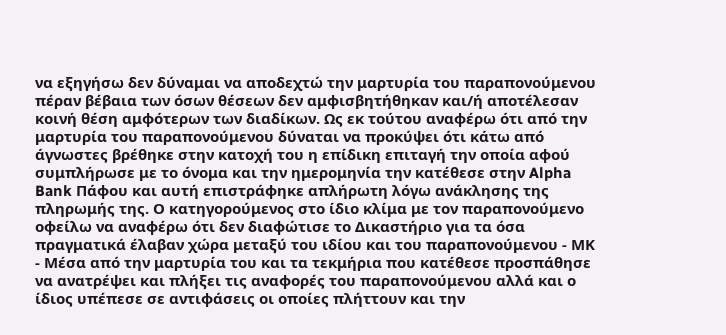να εξηγήσω δεν δύναμαι να αποδεχτώ την μαρτυρία του παραπονούμενου πέραν βέβαια των όσων θέσεων δεν αμφισβητήθηκαν και/ή αποτέλεσαν κοινή θέση αμφότερων των διαδίκων. Ως εκ τούτου αναφέρω ότι από την μαρτυρία του παραπονούμενου δύναται να προκύψει ότι κάτω από άγνωστες βρέθηκε στην κατοχή του η επίδικη επιταγή την οποία αφού συμπλήρωσε με το όνομα και την ημερομηνία την κατέθεσε στην Alpha Bank Πάφου και αυτή επιστράφηκε απλήρωτη λόγω ανάκλησης της πληρωμής της. Ο κατηγορούμενος στο ίδιο κλίμα με τον παραπονούμενο οφείλω να αναφέρω ότι δεν διαφώτισε το Δικαστήριο για τα όσα πραγματικά έλαβαν χώρα μεταξύ του ιδίου και του παραπονούμενου - ΜΚ
- Μέσα από την μαρτυρία του και τα τεκμήρια που κατέθεσε προσπάθησε να ανατρέψει και πλήξει τις αναφορές του παραπονούμενου αλλά και ο ίδιος υπέπεσε σε αντιφάσεις οι οποίες πλήττουν και την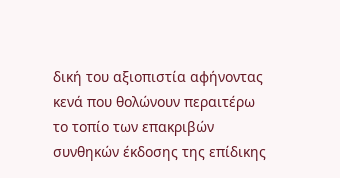δική του αξιοπιστία αφήνοντας κενά που θολώνουν περαιτέρω το τοπίο των επακριβών συνθηκών έκδοσης της επίδικης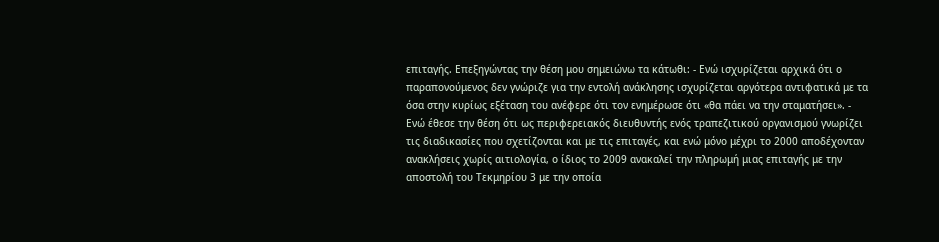επιταγής. Επεξηγώντας την θέση μου σημειώνω τα κάτωθι: - Ενώ ισχυρίζεται αρχικά ότι ο παραπονούμενος δεν γνώριζε για την εντολή ανάκλησης ισχυρίζεται αργότερα αντιφατικά με τα όσα στην κυρίως εξέταση του ανέφερε ότι τον ενημέρωσε ότι «θα πάει να την σταματήσει». - Ενώ έθεσε την θέση ότι ως περιφερειακός διευθυντής ενός τραπεζιτικού οργανισμού γνωρίζει τις διαδικασίες που σχετίζονται και με τις επιταγές, και ενώ μόνο μέχρι το 2000 αποδέχονταν ανακλήσεις χωρίς αιτιολογία, ο ίδιος το 2009 ανακαλεί την πληρωμή μιας επιταγής με την αποστολή του Τεκμηρίου 3 με την οποία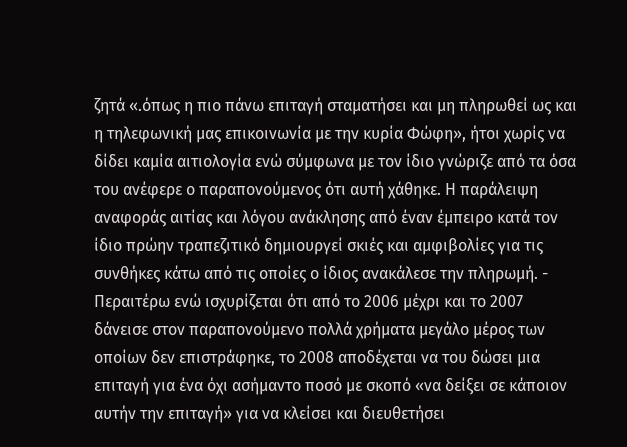ζητά «.όπως η πιο πάνω επιταγή σταματήσει και μη πληρωθεί ως και η τηλεφωνική μας επικοινωνία με την κυρία Φώφη», ήτοι χωρίς να δίδει καμία αιτιολογία ενώ σύμφωνα με τον ίδιο γνώριζε από τα όσα του ανέφερε ο παραπονούμενος ότι αυτή χάθηκε. Η παράλειψη αναφοράς αιτίας και λόγου ανάκλησης από έναν έμπειρο κατά τον ίδιο πρώην τραπεζιτικό δημιουργεί σκιές και αμφιβολίες για τις συνθήκες κάτω από τις οποίες ο ίδιος ανακάλεσε την πληρωμή. - Περαιτέρω ενώ ισχυρίζεται ότι από το 2006 μέχρι και το 2007 δάνεισε στον παραπονούμενο πολλά χρήματα μεγάλο μέρος των οποίων δεν επιστράφηκε, το 2008 αποδέχεται να του δώσει μια επιταγή για ένα όχι ασήμαντο ποσό με σκοπό «να δείξει σε κάποιον αυτήν την επιταγή» για να κλείσει και διευθετήσει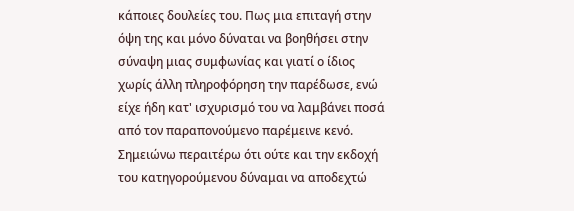κάποιες δουλείες του. Πως μια επιταγή στην όψη της και μόνο δύναται να βοηθήσει στην σύναψη μιας συμφωνίας και γιατί ο ίδιος χωρίς άλλη πληροφόρηση την παρέδωσε, ενώ είχε ήδη κατ' ισχυρισμό του να λαμβάνει ποσά από τον παραπονούμενο παρέμεινε κενό. Σημειώνω περαιτέρω ότι ούτε και την εκδοχή του κατηγορούμενου δύναμαι να αποδεχτώ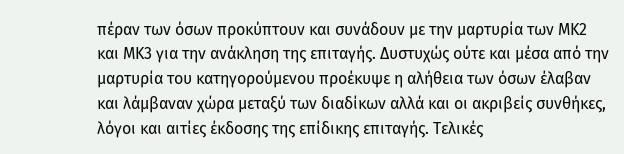πέραν των όσων προκύπτουν και συνάδουν με την μαρτυρία των ΜΚ2 και ΜΚ3 για την ανάκληση της επιταγής. Δυστυχώς ούτε και μέσα από την μαρτυρία του κατηγορούμενου προέκυψε η αλήθεια των όσων έλαβαν και λάμβαναν χώρα μεταξύ των διαδίκων αλλά και οι ακριβείς συνθήκες, λόγοι και αιτίες έκδοσης της επίδικης επιταγής. Τελικές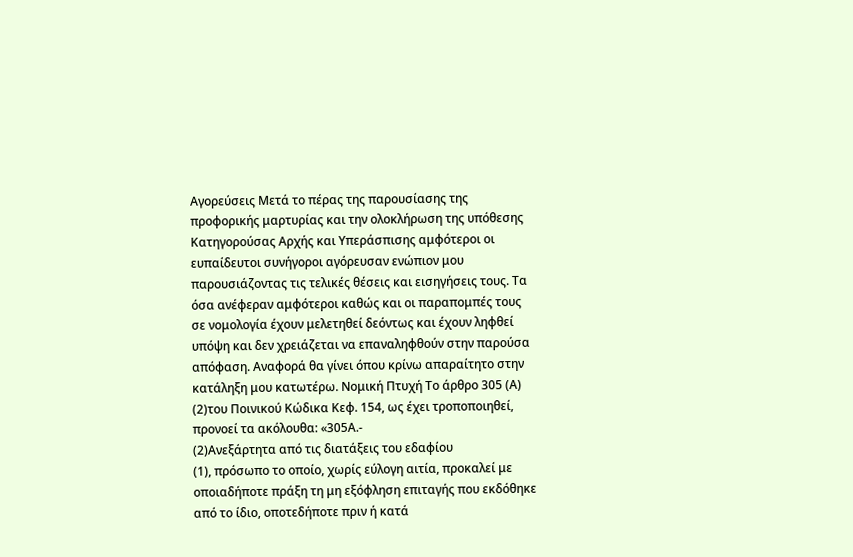Αγορεύσεις Μετά το πέρας της παρουσίασης της προφορικής μαρτυρίας και την ολοκλήρωση της υπόθεσης Κατηγορούσας Αρχής και Υπεράσπισης αμφότεροι οι ευπαίδευτοι συνήγοροι αγόρευσαν ενώπιον μου παρουσιάζοντας τις τελικές θέσεις και εισηγήσεις τους. Τα όσα ανέφεραν αμφότεροι καθώς και οι παραπομπές τους σε νομολογία έχουν μελετηθεί δεόντως και έχουν ληφθεί υπόψη και δεν χρειάζεται να επαναληφθούν στην παρούσα απόφαση. Αναφορά θα γίνει όπου κρίνω απαραίτητο στην κατάληξη μου κατωτέρω. Νομική Πτυχή Το άρθρο 305 (Α)
(2)του Ποινικού Κώδικα Κεφ. 154, ως έχει τροποποιηθεί, προνοεί τα ακόλουθα: «305Α.-
(2)Ανεξάρτητα από τις διατάξεις του εδαφίου
(1), πρόσωπο το οποίο, χωρίς εύλογη αιτία, προκαλεί με οποιαδήποτε πράξη τη μη εξόφληση επιταγής που εκδόθηκε από το ίδιο, οποτεδήποτε πριν ή κατά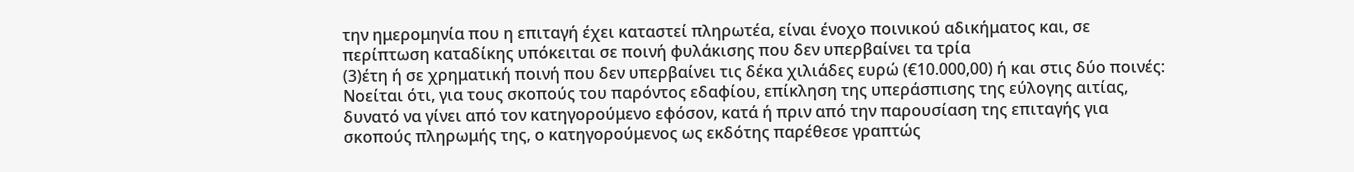την ημερομηνία που η επιταγή έχει καταστεί πληρωτέα, είναι ένοχο ποινικού αδικήματος και, σε περίπτωση καταδίκης υπόκειται σε ποινή φυλάκισης που δεν υπερβαίνει τα τρία
(3)έτη ή σε χρηματική ποινή που δεν υπερβαίνει τις δέκα χιλιάδες ευρώ (€10.000,00) ή και στις δύο ποινές: Νοείται ότι, για τους σκοπούς του παρόντος εδαφίου, επίκληση της υπεράσπισης της εύλογης αιτίας, δυνατό να γίνει από τον κατηγορούμενο εφόσον, κατά ή πριν από την παρουσίαση της επιταγής για σκοπούς πληρωμής της, ο κατηγορούμενος ως εκδότης παρέθεσε γραπτώς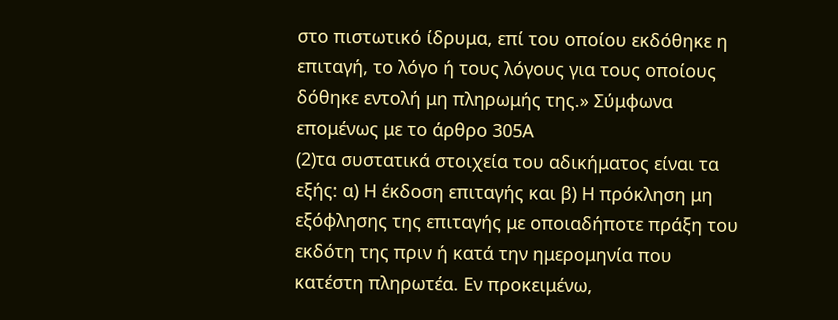στο πιστωτικό ίδρυμα, επί του οποίου εκδόθηκε η επιταγή, το λόγο ή τους λόγους για τους οποίους δόθηκε εντολή μη πληρωμής της.» Σύμφωνα επομένως με το άρθρο 305Α
(2)τα συστατικά στοιχεία του αδικήματος είναι τα εξής: α) Η έκδοση επιταγής και β) Η πρόκληση μη εξόφλησης της επιταγής με οποιαδήποτε πράξη του εκδότη της πριν ή κατά την ημερομηνία που κατέστη πληρωτέα. Εν προκειμένω,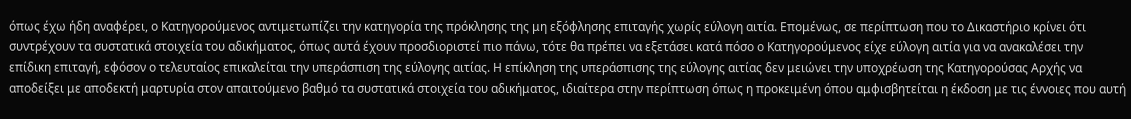όπως έχω ήδη αναφέρει, ο Κατηγορούμενος αντιμετωπίζει την κατηγορία της πρόκλησης της μη εξόφλησης επιταγής χωρίς εύλογη αιτία. Επομένως, σε περίπτωση που το Δικαστήριο κρίνει ότι συντρέχουν τα συστατικά στοιχεία του αδικήματος, όπως αυτά έχουν προσδιοριστεί πιο πάνω, τότε θα πρέπει να εξετάσει κατά πόσο ο Κατηγορούμενος είχε εύλογη αιτία για να ανακαλέσει την επίδικη επιταγή, εφόσον ο τελευταίος επικαλείται την υπεράσπιση της εύλογης αιτίας. Η επίκληση της υπεράσπισης της εύλογης αιτίας δεν μειώνει την υποχρέωση της Κατηγορούσας Αρχής να αποδείξει με αποδεκτή μαρτυρία στον απαιτούμενο βαθμό τα συστατικά στοιχεία του αδικήματος, ιδιαίτερα στην περίπτωση όπως η προκειμένη όπου αμφισβητείται η έκδοση με τις έννοιες που αυτή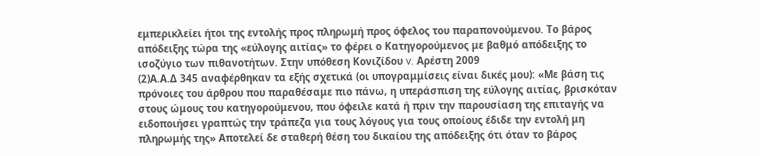εμπερικλείει ήτοι της εντολής προς πληρωμή προς όφελος του παραπονούμενου. Το βάρος απόδειξης τώρα της «εύλογης αιτίας» το φέρει ο Κατηγορούμενος με βαθμό απόδειξης το ισοζύγιο των πιθανοτήτων. Στην υπόθεση Κονιζίδου v. Αρέστη 2009
(2)Α.Α.Δ 345 αναφέρθηκαν τα εξής σχετικά (οι υπογραμμίσεις είναι δικές μου): «Με βάση τις πρόνοιες του άρθρου που παραθέσαμε πιο πάνω, η υπεράσπιση της εύλογης αιτίας, βρισκόταν στους ώμους του κατηγορούμενου, που όφειλε κατά ή πριν την παρουσίαση της επιταγής να ειδοποιήσει γραπτώς την τράπεζα για τους λόγους για τους οποίους έδιδε την εντολή μη πληρωμής της» Αποτελεί δε σταθερή θέση του δικαίου της απόδειξης ότι όταν το βάρος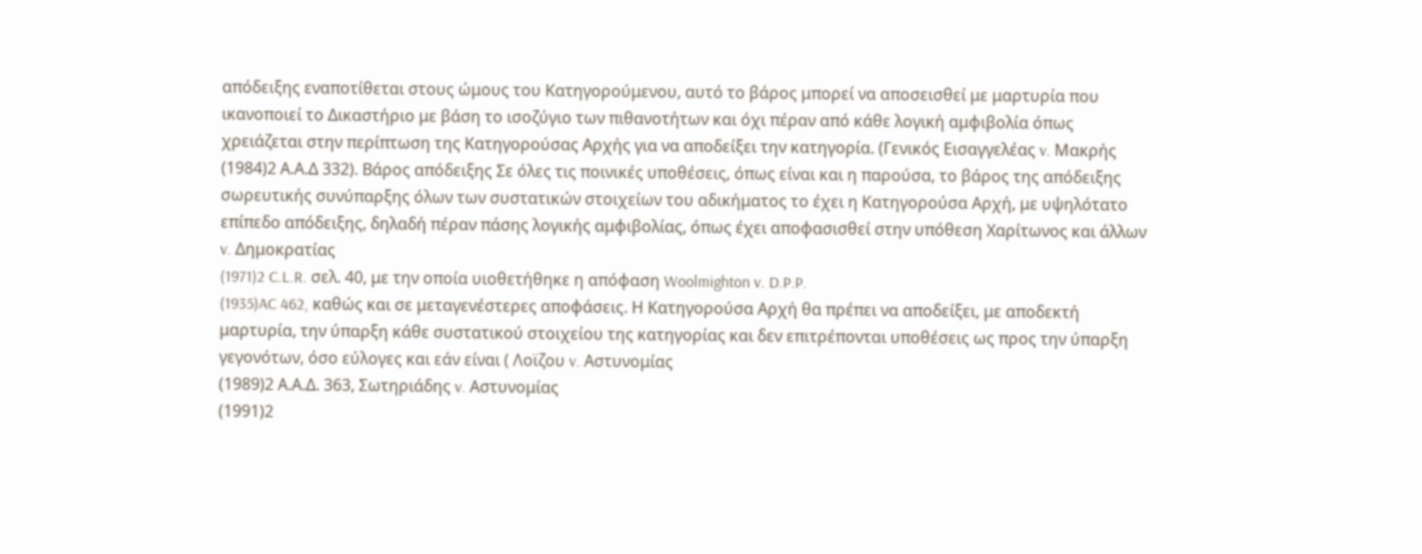απόδειξης εναποτίθεται στους ώμους του Κατηγορούμενου, αυτό το βάρος μπορεί να αποσεισθεί με μαρτυρία που ικανοποιεί το Δικαστήριο με βάση το ισοζύγιο των πιθανοτήτων και όχι πέραν από κάθε λογική αμφιβολία όπως χρειάζεται στην περίπτωση της Κατηγορούσας Αρχής για να αποδείξει την κατηγορία. (Γενικός Εισαγγελέας v. Μακρής
(1984)2 Α.Α.Δ 332). Βάρος απόδειξης Σε όλες τις ποινικές υποθέσεις, όπως είναι και η παρούσα, το βάρος της απόδειξης σωρευτικής συνύπαρξης όλων των συστατικών στοιχείων του αδικήματος το έχει η Κατηγορούσα Αρχή, με υψηλότατο επίπεδο απόδειξης, δηλαδή πέραν πάσης λογικής αμφιβολίας, όπως έχει αποφασισθεί στην υπόθεση Χαρίτωνος και άλλων v. Δημοκρατίας
(1971)2 C.L.R. σελ. 40, με την οποία υιοθετήθηκε η απόφαση Woolmighton v. D.P.P.
(1935)AC 462, καθώς και σε μεταγενέστερες αποφάσεις. Η Κατηγορούσα Αρχή θα πρέπει να αποδείξει, με αποδεκτή μαρτυρία, την ύπαρξη κάθε συστατικού στοιχείου της κατηγορίας και δεν επιτρέπονται υποθέσεις ως προς την ύπαρξη γεγονότων, όσο εύλογες και εάν είναι ( Λοϊζου v. Αστυνομίας
(1989)2 Α.Α.Δ. 363, Σωτηριάδης v. Αστυνομίας
(1991)2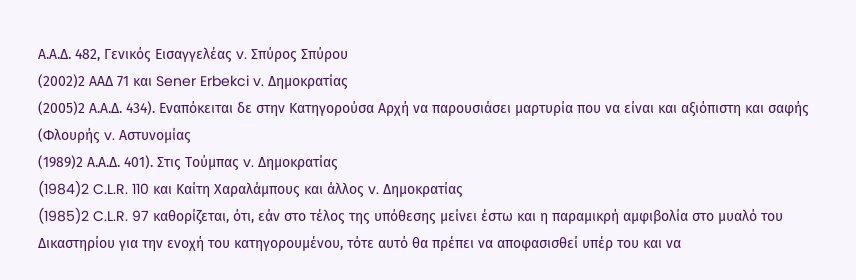Α.Α.Δ. 482, Γενικός Εισαγγελέας v. Σπύρος Σπύρου
(2002)2 ΑΑΔ 71 και Sener Erbekci v. Δημοκρατίας
(2005)2 Α.Α.Δ. 434). Εναπόκειται δε στην Κατηγορούσα Αρχή να παρουσιάσει μαρτυρία που να είναι και αξιόπιστη και σαφής (Φλουρής v. Αστυνομίας
(1989)2 Α.Α.Δ. 401). Στις Τούμπας v. Δημοκρατίας
(1984)2 C.L.R. 110 και Καίτη Χαραλάμπους και άλλος v. Δημοκρατίας
(1985)2 C.L.R. 97 καθορίζεται, ότι, εάν στο τέλος της υπόθεσης μείνει έστω και η παραμικρή αμφιβολία στο μυαλό του Δικαστηρίου για την ενοχή του κατηγορουμένου, τότε αυτό θα πρέπει να αποφασισθεί υπέρ του και να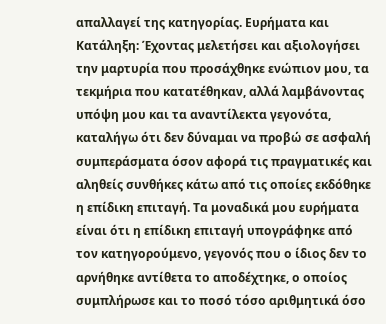απαλλαγεί της κατηγορίας. Ευρήματα και Κατάληξη: Έχοντας μελετήσει και αξιολογήσει την μαρτυρία που προσάχθηκε ενώπιον μου, τα τεκμήρια που κατατέθηκαν, αλλά λαμβάνοντας υπόψη μου και τα αναντίλεκτα γεγονότα, καταλήγω ότι δεν δύναμαι να προβώ σε ασφαλή συμπεράσματα όσον αφορά τις πραγματικές και αληθείς συνθήκες κάτω από τις οποίες εκδόθηκε η επίδικη επιταγή. Τα μοναδικά μου ευρήματα είναι ότι η επίδικη επιταγή υπογράφηκε από τον κατηγορούμενο, γεγονός που ο ίδιος δεν το αρνήθηκε αντίθετα το αποδέχτηκε, ο οποίος συμπλήρωσε και το ποσό τόσο αριθμητικά όσο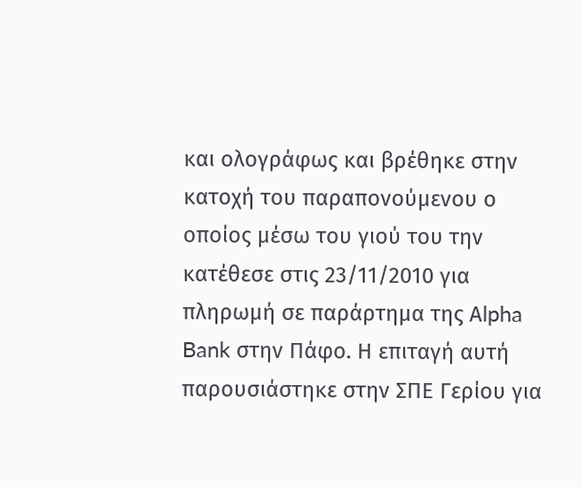και ολογράφως και βρέθηκε στην κατοχή του παραπονούμενου ο οποίος μέσω του γιού του την κατέθεσε στις 23/11/2010 για πληρωμή σε παράρτημα της Αlpha Bank στην Πάφο. Η επιταγή αυτή παρουσιάστηκε στην ΣΠΕ Γερίου για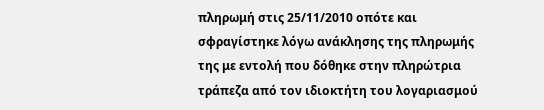πληρωμή στις 25/11/2010 οπότε και σφραγίστηκε λόγω ανάκλησης της πληρωμής της με εντολή που δόθηκε στην πληρώτρια τράπεζα από τον ιδιοκτήτη του λογαριασμού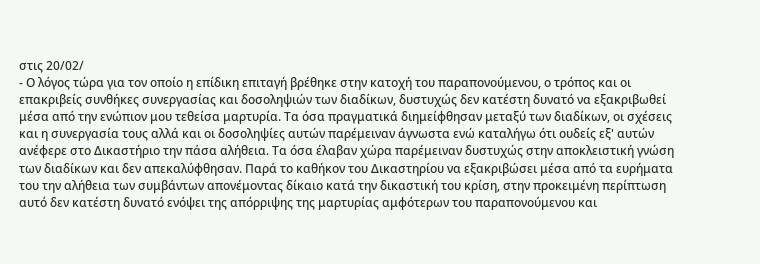στις 20/02/
- Ο λόγος τώρα για τον οποίο η επίδικη επιταγή βρέθηκε στην κατοχή του παραπονούμενου, ο τρόπος και οι επακριβείς συνθήκες συνεργασίας και δοσοληψιών των διαδίκων, δυστυχώς δεν κατέστη δυνατό να εξακριβωθεί μέσα από την ενώπιον μου τεθείσα μαρτυρία. Τα όσα πραγματικά διημείφθησαν μεταξύ των διαδίκων, οι σχέσεις και η συνεργασία τους αλλά και οι δοσοληψίες αυτών παρέμειναν άγνωστα ενώ καταλήγω ότι ουδείς εξ' αυτών ανέφερε στο Δικαστήριο την πάσα αλήθεια. Τα όσα έλαβαν χώρα παρέμειναν δυστυχώς στην αποκλειστική γνώση των διαδίκων και δεν απεκαλύφθησαν. Παρά το καθήκον του Δικαστηρίου να εξακριβώσει μέσα από τα ευρήματα του την αλήθεια των συμβάντων απονέμοντας δίκαιο κατά την δικαστική του κρίση, στην προκειμένη περίπτωση αυτό δεν κατέστη δυνατό ενόψει της απόρριψης της μαρτυρίας αμφότερων του παραπονούμενου και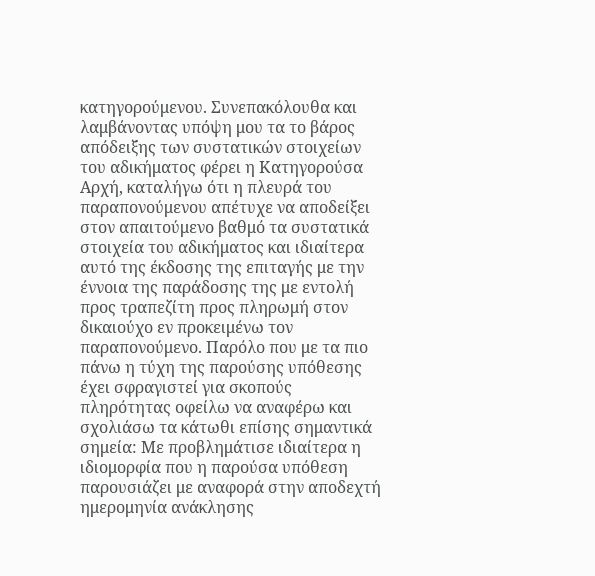κατηγορούμενου. Συνεπακόλουθα και λαμβάνοντας υπόψη μου τα το βάρος απόδειξης των συστατικών στοιχείων του αδικήματος φέρει η Κατηγορούσα Αρχή, καταλήγω ότι η πλευρά του παραπονούμενου απέτυχε να αποδείξει στον απαιτούμενο βαθμό τα συστατικά στοιχεία του αδικήματος και ιδιαίτερα αυτό της έκδοσης της επιταγής με την έννοια της παράδοσης της με εντολή προς τραπεζίτη προς πληρωμή στον δικαιούχο εν προκειμένω τον παραπονούμενο. Παρόλο που με τα πιο πάνω η τύχη της παρούσης υπόθεσης έχει σφραγιστεί για σκοπούς πληρότητας οφείλω να αναφέρω και σχολιάσω τα κάτωθι επίσης σημαντικά σημεία: Με προβλημάτισε ιδιαίτερα η ιδιομορφία που η παρούσα υπόθεση παρουσιάζει με αναφορά στην αποδεχτή ημερομηνία ανάκλησης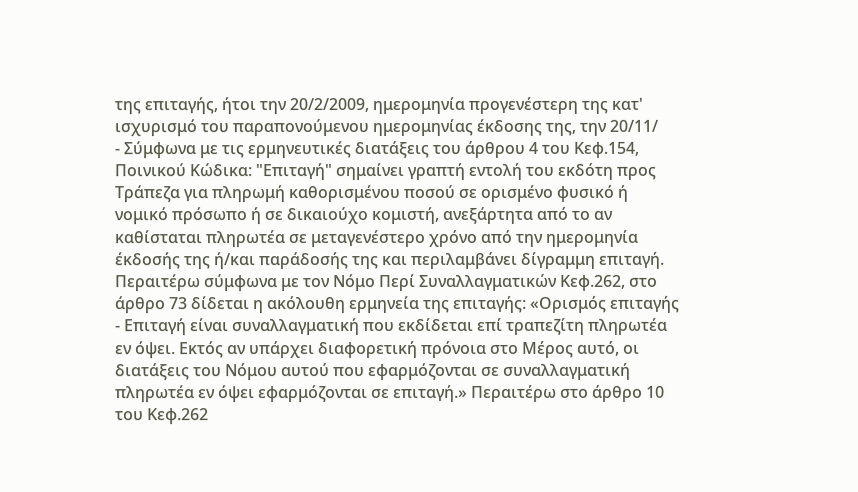της επιταγής, ήτοι την 20/2/2009, ημερομηνία προγενέστερη της κατ' ισχυρισμό του παραπονούμενου ημερομηνίας έκδοσης της, την 20/11/
- Σύμφωνα με τις ερμηνευτικές διατάξεις του άρθρου 4 του Κεφ.154, Ποινικού Κώδικα: "Επιταγή" σημαίνει γραπτή εντολή του εκδότη προς Τράπεζα για πληρωμή καθορισμένου ποσού σε ορισμένο φυσικό ή νομικό πρόσωπο ή σε δικαιούχο κομιστή, ανεξάρτητα από το αν καθίσταται πληρωτέα σε μεταγενέστερο χρόνο από την ημερομηνία έκδοσής της ή/και παράδοσής της και περιλαμβάνει δίγραμμη επιταγή. Περαιτέρω σύμφωνα με τον Νόμο Περί Συναλλαγματικών Κεφ.262, στο άρθρο 73 δίδεται η ακόλουθη ερμηνεία της επιταγής: «Ορισμός επιταγής
- Επιταγή είναι συναλλαγματική που εκδίδεται επί τραπεζίτη πληρωτέα εν όψει. Εκτός αν υπάρχει διαφορετική πρόνοια στο Μέρος αυτό, οι διατάξεις του Νόμου αυτού που εφαρμόζονται σε συναλλαγματική πληρωτέα εν όψει εφαρμόζονται σε επιταγή.» Περαιτέρω στο άρθρο 10 του Κεφ.262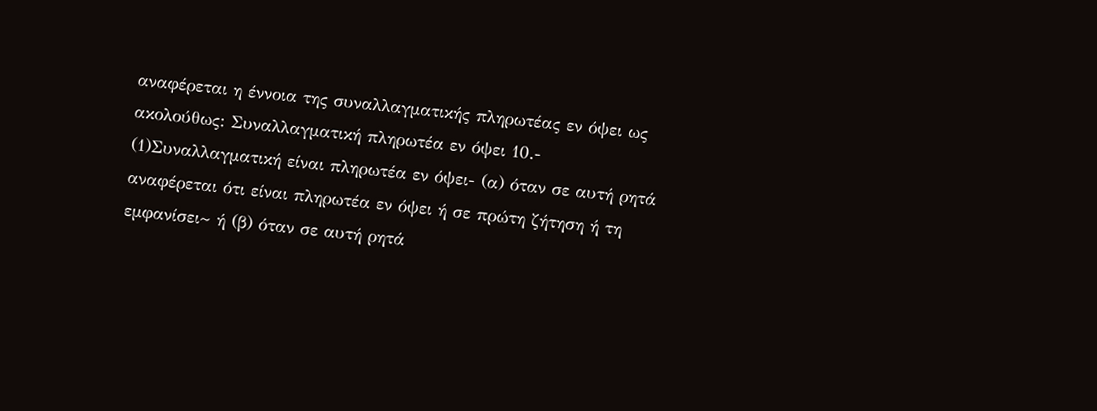αναφέρεται η έννοια της συναλλαγματικής πληρωτέας εν όψει ως ακολούθως: Συναλλαγματική πληρωτέα εν όψει 10.-
(1)Συναλλαγματική είναι πληρωτέα εν όψει- (α) όταν σε αυτή ρητά αναφέρεται ότι είναι πληρωτέα εν όψει ή σε πρώτη ζήτηση ή τη εμφανίσει~ ή (β) όταν σε αυτή ρητά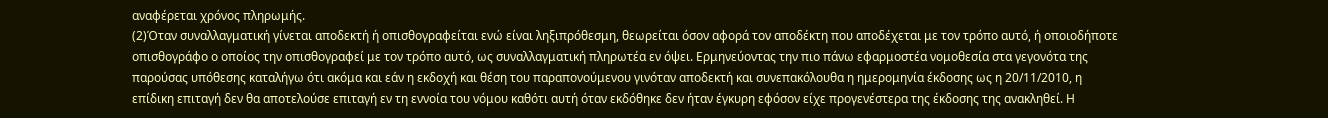αναφέρεται χρόνος πληρωμής.
(2)Όταν συναλλαγματική γίνεται αποδεκτή ή οπισθογραφείται ενώ είναι ληξιπρόθεσμη, θεωρείται όσον αφορά τον αποδέκτη που αποδέχεται με τον τρόπο αυτό, ή οποιοδήποτε οπισθογράφο ο οποίος την οπισθογραφεί με τον τρόπο αυτό, ως συναλλαγματική πληρωτέα εν όψει. Ερμηνεύοντας την πιο πάνω εφαρμοστέα νομοθεσία στα γεγονότα της παρούσας υπόθεσης καταλήγω ότι ακόμα και εάν η εκδοχή και θέση του παραπονούμενου γινόταν αποδεκτή και συνεπακόλουθα η ημερομηνία έκδοσης ως η 20/11/2010, η επίδικη επιταγή δεν θα αποτελούσε επιταγή εν τη εννοία του νόμου καθότι αυτή όταν εκδόθηκε δεν ήταν έγκυρη εφόσον είχε προγενέστερα της έκδοσης της ανακληθεί. Η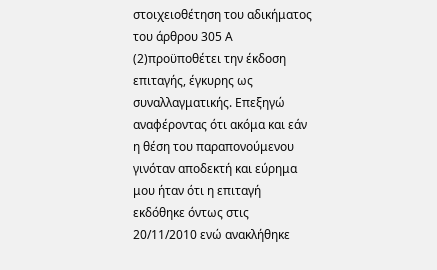στοιχειοθέτηση του αδικήματος του άρθρου 305 Α
(2)προϋποθέτει την έκδοση επιταγής, έγκυρης ως συναλλαγματικής. Επεξηγώ αναφέροντας ότι ακόμα και εάν η θέση του παραπονούμενου γινόταν αποδεκτή και εύρημα μου ήταν ότι η επιταγή εκδόθηκε όντως στις 20/11/2010 ενώ ανακλήθηκε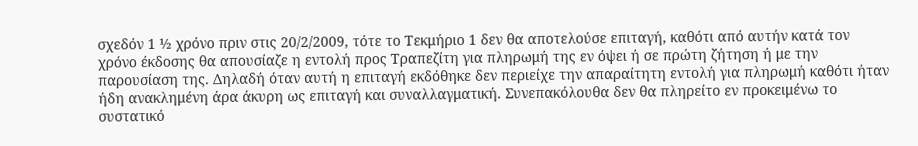σχεδόν 1 ½ χρόνο πριν στις 20/2/2009, τότε το Τεκμήριο 1 δεν θα αποτελούσε επιταγή, καθότι από αυτήν κατά τον χρόνο έκδοσης θα απουσίαζε η εντολή προς Τραπεζίτη για πληρωμή της εν όψει ή σε πρώτη ζήτηση ή με την παρουσίαση της. Δηλαδή όταν αυτή η επιταγή εκδόθηκε δεν περιείχε την απαραίτητη εντολή για πληρωμή καθότι ήταν ήδη ανακλημένη άρα άκυρη ως επιταγή και συναλλαγματική. Συνεπακόλουθα δεν θα πληρείτο εν προκειμένω το συστατικό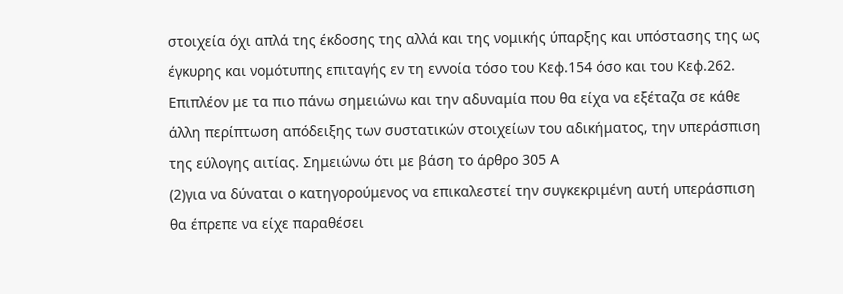στοιχεία όχι απλά της έκδοσης της αλλά και της νομικής ύπαρξης και υπόστασης της ως έγκυρης και νομότυπης επιταγής εν τη εννοία τόσο του Κεφ.154 όσο και του Κεφ.262. Επιπλέον με τα πιο πάνω σημειώνω και την αδυναμία που θα είχα να εξέταζα σε κάθε άλλη περίπτωση απόδειξης των συστατικών στοιχείων του αδικήματος, την υπεράσπιση της εύλογης αιτίας. Σημειώνω ότι με βάση το άρθρο 305 Α
(2)για να δύναται ο κατηγορούμενος να επικαλεστεί την συγκεκριμένη αυτή υπεράσπιση θα έπρεπε να είχε παραθέσει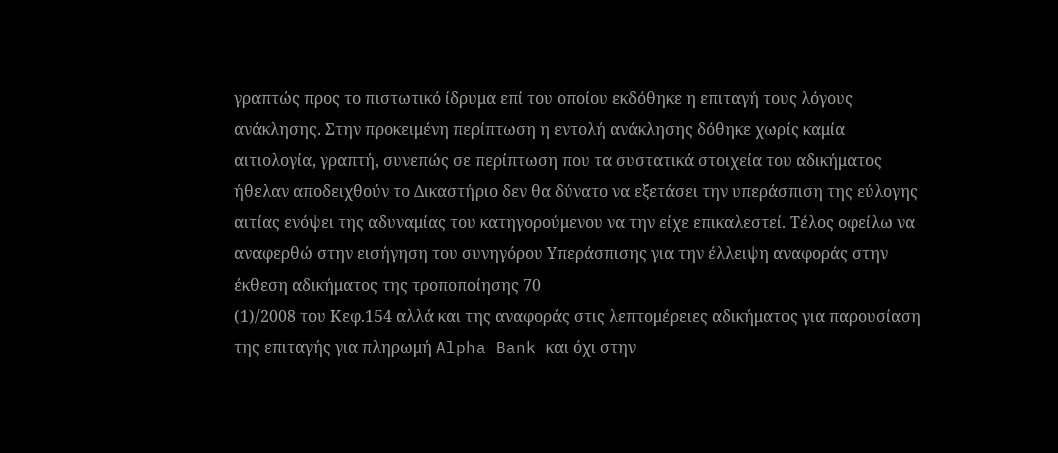γραπτώς προς το πιστωτικό ίδρυμα επί του οποίου εκδόθηκε η επιταγή τους λόγους ανάκλησης. Στην προκειμένη περίπτωση η εντολή ανάκλησης δόθηκε χωρίς καμία αιτιολογία, γραπτή, συνεπώς σε περίπτωση που τα συστατικά στοιχεία του αδικήματος ήθελαν αποδειχθούν το Δικαστήριο δεν θα δύνατο να εξετάσει την υπεράσπιση της εύλογης αιτίας ενόψει της αδυναμίας του κατηγορούμενου να την είχε επικαλεστεί. Τέλος οφείλω να αναφερθώ στην εισήγηση του συνηγόρου Υπεράσπισης για την έλλειψη αναφοράς στην έκθεση αδικήματος της τροποποίησης 70
(1)/2008 του Κεφ.154 αλλά και της αναφοράς στις λεπτομέρειες αδικήματος για παρουσίαση της επιταγής για πληρωμή Alpha Bank και όχι στην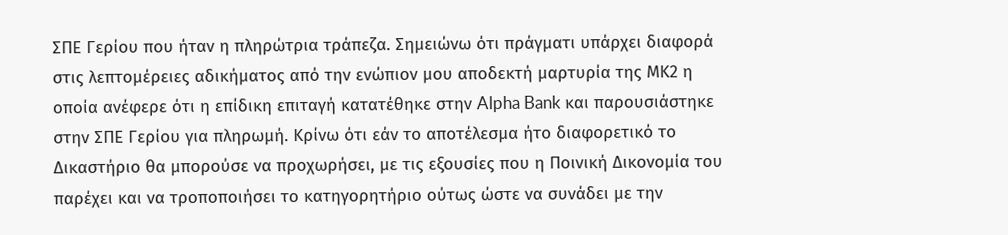ΣΠΕ Γερίου που ήταν η πληρώτρια τράπεζα. Σημειώνω ότι πράγματι υπάρχει διαφορά στις λεπτομέρειες αδικήματος από την ενώπιον μου αποδεκτή μαρτυρία της ΜΚ2 η οποία ανέφερε ότι η επίδικη επιταγή κατατέθηκε στην Alpha Bank και παρουσιάστηκε στην ΣΠΕ Γερίου για πληρωμή. Κρίνω ότι εάν το αποτέλεσμα ήτο διαφορετικό το Δικαστήριο θα μπορούσε να προχωρήσει, με τις εξουσίες που η Ποινική Δικονομία του παρέχει και να τροποποιήσει το κατηγορητήριο ούτως ώστε να συνάδει με την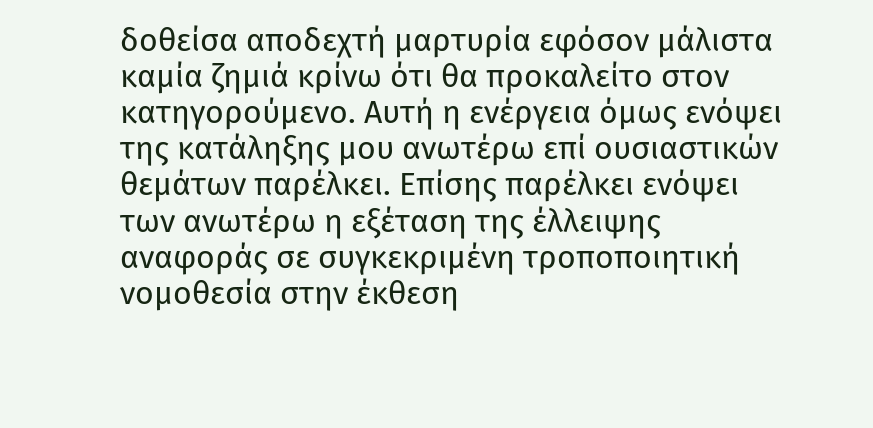δοθείσα αποδεχτή μαρτυρία εφόσον μάλιστα καμία ζημιά κρίνω ότι θα προκαλείτο στον κατηγορούμενο. Αυτή η ενέργεια όμως ενόψει της κατάληξης μου ανωτέρω επί ουσιαστικών θεμάτων παρέλκει. Επίσης παρέλκει ενόψει των ανωτέρω η εξέταση της έλλειψης αναφοράς σε συγκεκριμένη τροποποιητική νομοθεσία στην έκθεση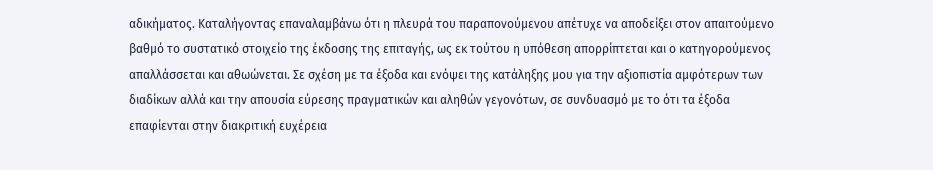αδικήματος. Καταλήγοντας επαναλαμβάνω ότι η πλευρά του παραπονούμενου απέτυχε να αποδείξει στον απαιτούμενο βαθμό το συστατικό στοιχείο της έκδοσης της επιταγής, ως εκ τούτου η υπόθεση απορρίπτεται και ο κατηγορούμενος απαλλάσσεται και αθωώνεται. Σε σχέση με τα έξοδα και ενόψει της κατάληξης μου για την αξιοπιστία αμφότερων των διαδίκων αλλά και την απουσία εύρεσης πραγματικών και αληθών γεγονότων, σε συνδυασμό με το ότι τα έξοδα επαφίενται στην διακριτική ευχέρεια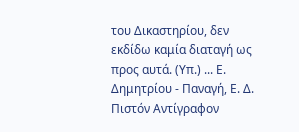του Δικαστηρίου, δεν εκδίδω καμία διαταγή ως προς αυτά. (Υπ.) ... Ε. Δημητρίου - Παναγή, Ε. Δ. Πιστόν Αντίγραφον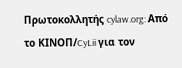Πρωτοκολλητής cylaw.org: Από το ΚΙΝOΠ/CyLii για τον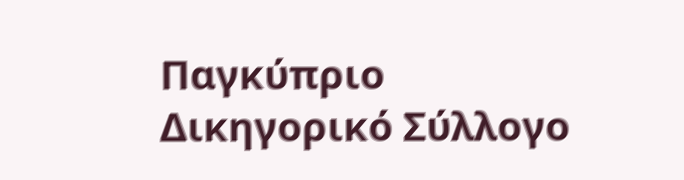Παγκύπριο Δικηγορικό Σύλλογο